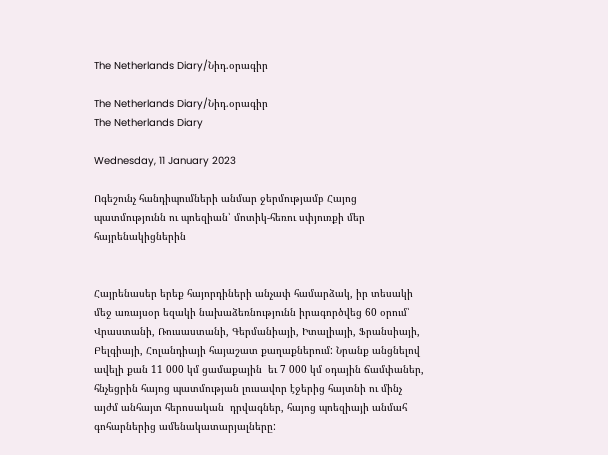The Netherlands Diary/Նիդ.օրագիր

The Netherlands Diary/Նիդ.օրագիր
The Netherlands Diary

Wednesday, 11 January 2023

Ոգեշունչ հանդիպումների անմար ջերմությամբ Հայոց պատմությունն ու պոեզիան՝ մոտիկ-հեռու սփյուռքի մեր հայրենակիցներին


Հայրենասեր երեք հայորդիների անչափ համարձակ, իր տեսակի մեջ առայսօր եզակի նախաձեռնությունն իրագործվեց 60 օրում՝ Վրաստանի, Ռուսաստանի, Գերմանիայի, Իտալիայի, Ֆրանսիայի, Բելգիայի, Հոլանդիայի հայաշատ քաղաքներում: Նրանք անցնելով ավելի քան 11 000 կմ ցամաքային  եւ 7 000 կմ օդային ճամփաներ, հնչեցրին հայոց պատմության լուսավոր էջերից հայտնի ու մինչ այժմ անհայտ հերոսական  դրվագներ, հայոց պոեզիայի անմահ գոհարներից ամենակատարյալները: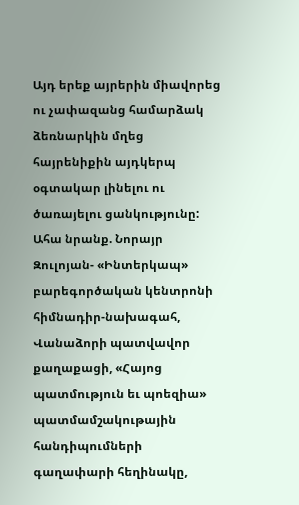Այդ երեք այրերին միավորեց ու չափազանց համարձակ ձեռնարկին մղեց հայրենիքին այդկերպ օգտակար լինելու ու ծառայելու ցանկությունը: Ահա նրանք. Նորայր Զուլոյան- «Ինտերկապ» բարեգործական կենտրոնի հիմնադիր-նախագահ, Վանաձորի պատվավոր քաղաքացի, «Հայոց պատմություն եւ պոեզիա» պատմամշակութային հանդիպումների գաղափարի հեղինակը,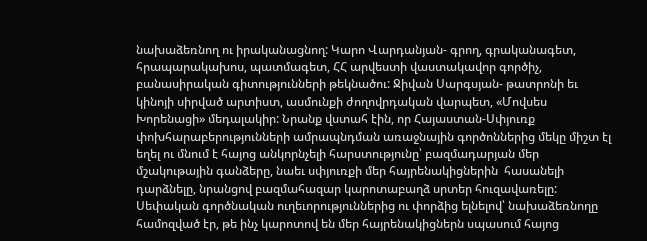նախաձեռնող ու իրականացնող: Կարո Վարդանյան- գրող, գրականագետ, հրապարակախոս, պատմագետ, ՀՀ արվեստի վաստակավոր գործիչ, բանասիրական գիտությունների թեկնածու: Ջիվան Սարգսյան- թատրոնի եւ կինոյի սիրված արտիստ, ասմունքի ժողովրդական վարպետ, «Մովսես Խորենացի» մեդալակիր: Նրանք վստահ էին, որ Հայաստան-Սփյուռք փոխհարաբերությունների ամրապնդման առաջնային գործոններից մեկը միշտ էլ եղել ու մնում է հայոց անկորնչելի հարստությունը՝ բազմադարյան մեր մշակութային գանձերը, նաեւ սփյուռքի մեր հայրենակիցներին  հասանելի դարձնելը, նրանցով բազմահազար կարոտաբաղձ սրտեր հուզավառելը: Սեփական գործնական ուղեւորություններից ու փորձից ելնելով՝ նախաձեռնողը համոզված էր, թե ինչ կարոտով են մեր հայրենակիցներն սպասում հայոց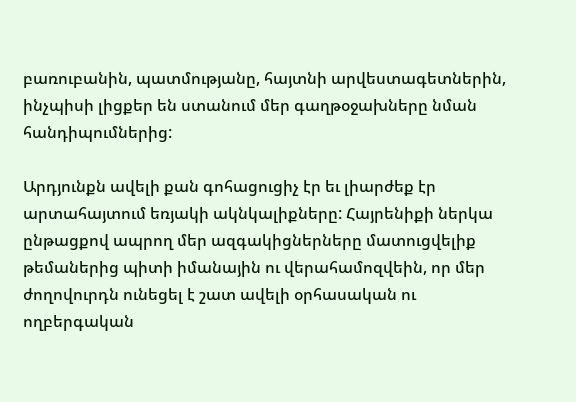բառուբանին, պատմությանը, հայտնի արվեստագետներին, ինչպիսի լիցքեր են ստանում մեր գաղթօջախները նման հանդիպումներից:

Արդյունքն ավելի քան գոհացուցիչ էր եւ լիարժեք էր արտահայտում եռյակի ակնկալիքները: Հայրենիքի ներկա ընթացքով ապրող մեր ազգակիցներները մատուցվելիք թեմաներից պիտի իմանային ու վերահամոզվեին, որ մեր ժողովուրդն ունեցել է շատ ավելի օրհասական ու ողբերգական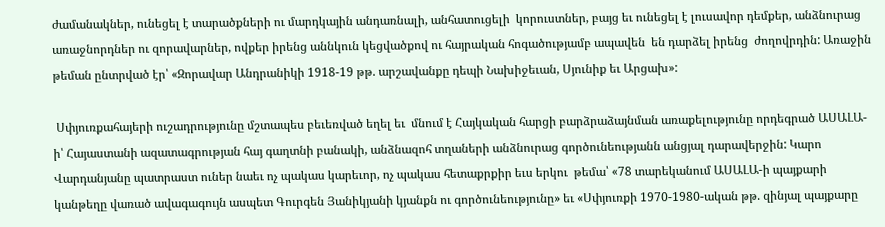ժամանակներ, ունեցել է տարածքների ու մարդկային անդառնալի, անհատուցելի  կորուստներ, բայց եւ ունեցել է լուսավոր դեմքեր, անձնուրաց առաջնորդներ ու զորավարներ, ովքեր իրենց աննկուն կեցվածքով ու հայրական հոգածությամբ ապավեն  են դարձել իրենց  ժողովրդին: Առաջին թեման ընտրված էր՝ «Զորավար Անդրանիկի 1918-19 թթ. արշավանքը դեպի Նախիջեւան, Սյունիք եւ Արցախ»:

 Սփյուռքահայերի ուշադրությունը մշտապես բեւեռված եղել եւ  մնում է Հայկական հարցի բարձրաձայնման առաքելությունը որդեգրած ԱՍԱԼԱ-ի՝ Հայաստանի ազատագրության հայ գաղտնի բանակի, անձնազոհ տղաների անձնուրաց գործունեությանն անցյալ դարավերջին: Կարո Վարդանյանը պատրաստ ուներ նաեւ ոչ պակաս կարեւոր, ոչ պակաս հետաքրքիր եւս երկու  թեմա՝ «78 տարեկանում ԱՍԱԼԱ-ի պայքարի կանթեղը վառած ավագագույն ասպետ Գուրգեն Յանիկյանի կյանքն ու գործունեությունը» եւ «Սփյուռքի 1970-1980-ական թթ. զինյալ պայքարը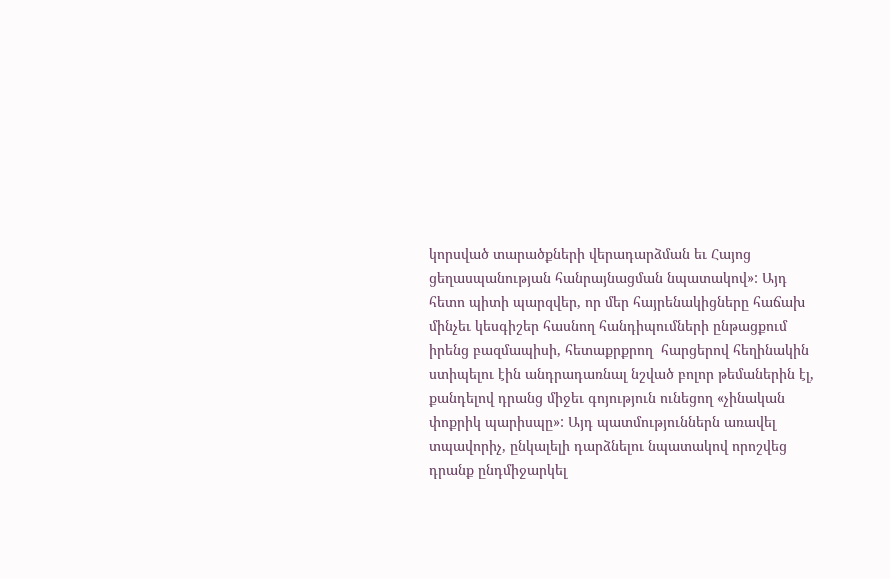կորսված տարածքների վերադարձման եւ Հայոց ցեղասպանության հանրայնացման նպատակով»: Այդ հետո պիտի պարզվեր, որ մեր հայրենակիցները հաճախ մինչեւ կեսգիշեր հասնող հանդիպումների ընթացքում իրենց բազմապիսի, հետաքրքրող  հարցերով հեղինակին ստիպելու էին անդրադառնալ նշված բոլոր թեմաներին էլ, քանդելով դրանց միջեւ գոյություն ունեցող «չինական փոքրիկ պարիսպը»: Այդ պատմություններն առավել տպավորիչ, ընկալելի դարձնելու նպատակով որոշվեց դրանք ընդմիջարկել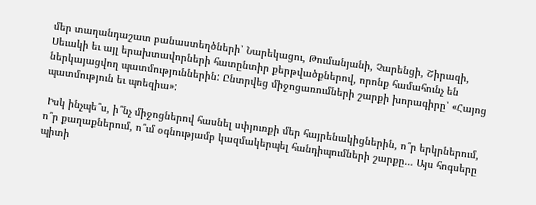մեր տաղանդաշատ բանաստեղծների՝ Նարեկացու, Թումանյանի, Չարենցի, Շիրազի, Սեւակի եւ այլ երախտավորների հատընտիր քերթվածքներով, որոնք համահունչ են ներկայացվող պատմություններին: Ընտրվեց միջոցառումների շարքի խորագիրը՝ «Հայոց պատմություն եւ պոեզիա»:

 Իսկ ինչպե՞ս, ի՞նչ միջոցներով հասնել սփյուռքի մեր հայրենակիցներին, ո՞ր երկրներում, ո՞ր քաղաքներում, ո՞ւմ օգնությամբ կազմակերպել հանդիպումների շարքը… Այս հոգսերը պիտի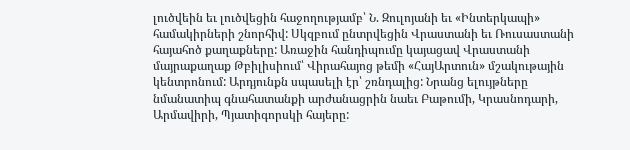լուծվեին եւ լուծվեցին հաջողությամբ՝ Ն. Զուլոյանի եւ «Ինտերկապի» համակիրների շնորհիվ: Սկզբում ընտրվեցին Վրաստանի եւ Ռուսաստանի հայահոծ քաղաքները: Առաջին հանդիպումը կայացավ Վրաստանի մայրաքաղաք Թբիլիսիում՝ Վիրահայոց թեմի «ՀայԱրտուն» մշակութային կենտրոնում: Արդյունքն սպասելի էր՝ շռնդալից: Նրանց ելույթները նմանատիպ գնահատանքի արժանացրին նաեւ Բաթումի, Կրասնոդարի, Արմավիրի, Պյատիգորսկի հայերը: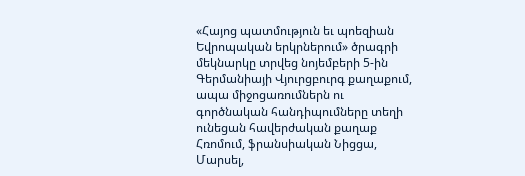«Հայոց պատմություն եւ պոեզիան Եվրոպական երկրներում» ծրագրի մեկնարկը տրվեց նոյեմբերի 5-ին Գերմանիայի Վյուրցբուրգ քաղաքում, ապա միջոցառումներն ու գործնական հանդիպումները տեղի ունեցան հավերժական քաղաք Հռոմում, ֆրանսիական Նիցցա, Մարսել,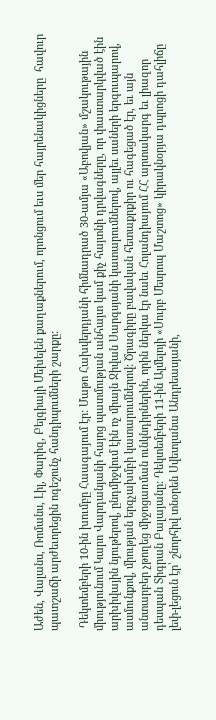Աժեն, Վալանս, Ռոմանս, Լիլ, Փարիզ, Բելգիայի Մեխելեն քաղաքներում, որոնցում եւս մեր հայրենակիցները  հավուր պատշաճի արժեւորեցին ոգեշունչ հանդիպումների շարքը:

 Դեկտեմբերի 10-ին խումբը Հաագայում էր: Մաթո Հախվերդյանի հիմնադրած 30-ամյա «Աբովյան» մշակութային միությունում Կարո Վարդանյանի հայոց պատմության անհայտ կամ քիչ հայտնի դրվագները, որ փաստարկված էին արխիվային նյութերով, ընդմիջվում էին ոչ միայն Ջիվան Սարգսյանի կատարումներով, այլեւ սաների երգուպարով, ասմունքով, միության երգչախմբի կատարումներով: Ծրագիրը բավական հետաքրքիր ու հագեցած էր, եւ այն անտարբեր չթողեց միջոցառման ունկնդիրներին, որին ներկա էր նաեւ Հոլանդիայում ՀՀ արտակարգ եւ լիազոր դեսպան Տիգրան Բալայանը: Դեկտեմբերի 11-ին Ալմելոյի «Սուրբ Մեսրոպ Մաշտոց» կիրակնօրյա դպրոցի դահլիճը լեփ-լեցուն էր՝ շնորհիվ տնօրեն Սվետլանա Անդրեասյանի,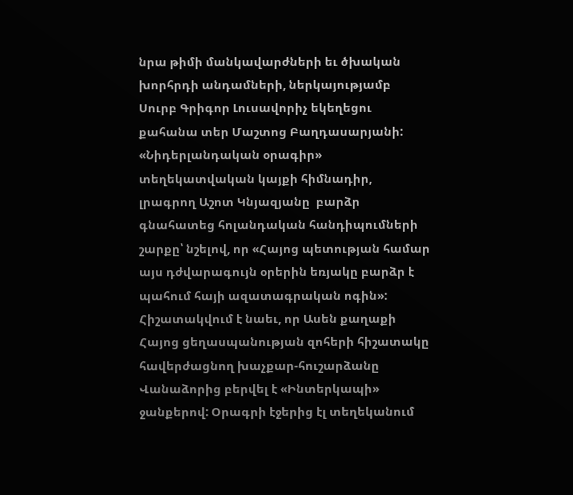նրա թիմի մանկավարժների եւ ծխական խորհրդի անդամների, ներկայությամբ Սուրբ Գրիգոր Լուսավորիչ եկեղեցու քահանա տեր Մաշտոց Բաղդասարյանի: «Նիդերլանդական օրագիր» տեղեկատվական կայքի հիմնադիր, լրագրող Աշոտ Կնյազյանը  բարձր գնահատեց հոլանդական հանդիպումների շարքը՝ նշելով, որ «Հայոց պետության համար այս դժվարագույն օրերին եռյակը բարձր է պահում հայի ազատագրական ոգին»: Հիշատակվում է նաեւ, որ Ասեն քաղաքի Հայոց ցեղասպանության զոհերի հիշատակը հավերժացնող խաչքար-հուշարձանը Վանաձորից բերվել է «Ինտերկապի» ջանքերով: Օրագրի էջերից էլ տեղեկանում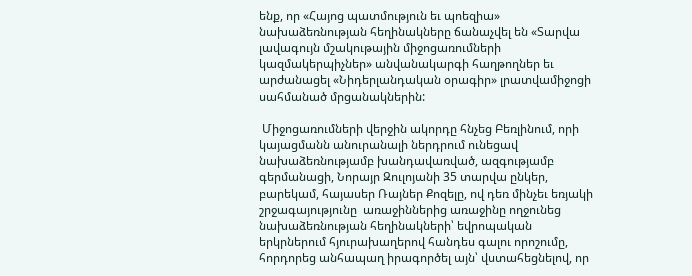ենք, որ «Հայոց պատմություն եւ պոեզիա» նախաձեռնության հեղինակները ճանաչվել են «Տարվա լավագույն մշակութային միջոցառումների կազմակերպիչներ» անվանակարգի հաղթողներ եւ արժանացել «Նիդերլանդական օրագիր» լրատվամիջոցի սահմանած մրցանակներին:

 Միջոցառումների վերջին ակորդը հնչեց Բեռլինում, որի կայացմանն անուրանալի ներդրում ունեցավ նախաձեռնությամբ խանդավառված, ազգությամբ գերմանացի, Նորայր Զուլոյանի 35 տարվա ընկեր, բարեկամ, հայասեր Ռայներ Քոզելը, ով դեռ մինչեւ եռյակի շրջագայությունը  առաջիններից առաջինը ողջունեց նախաձեռնության հեղինակների՝ եվրոպական երկրներում հյուրախաղերով հանդես գալու որոշումը, հորդորեց անհապաղ իրագործել այն՝ վստահեցնելով, որ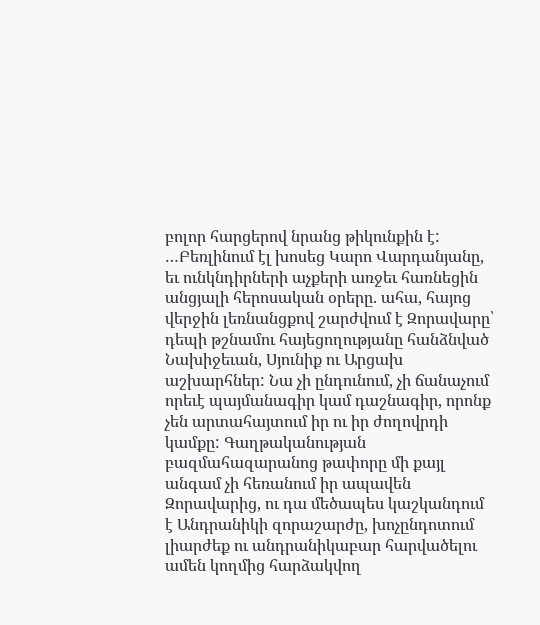բոլոր հարցերով նրանց թիկունքին է: …Բեռլինում էլ խոսեց Կարո Վարդանյանը, եւ ունկնդիրների աչքերի առջեւ հառնեցին անցյալի հերոսական օրերը. ահա, հայոց վերջին լեռնանցքով շարժվում է Զորավարը՝ դեպի թշնամու հայեցողությանը հանձնված Նախիջեւան, Սյունիք ու Արցախ աշխարհներ: Նա չի ընդունում, չի ճանաչում որեւէ պայմանագիր կամ դաշնագիր, որոնք չեն արտահայտում իր ու իր ժողովրդի կամքը: Գաղթականության բազմահազարանոց թափորը մի քայլ անգամ չի հեռանում իր ապավեն Զորավարից, ու դա մեծապես կաշկանդում է Անդրանիկի զորաշարժը, խոչընդոտում լիարժեք ու անդրանիկաբար հարվածելու ամեն կողմից հարձակվող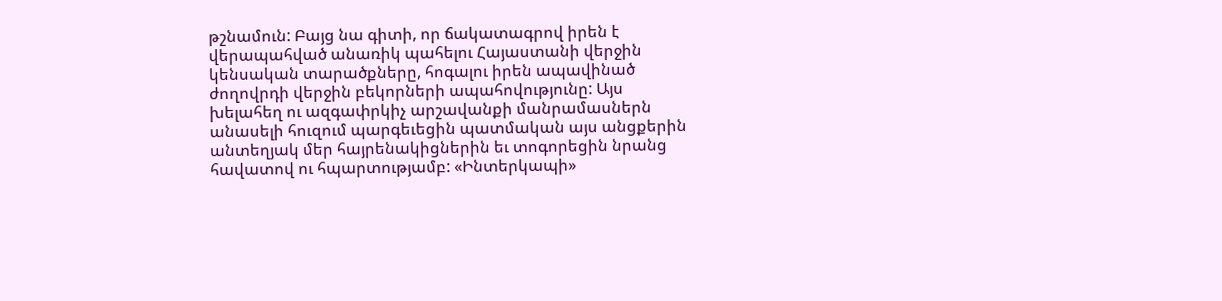թշնամուն: Բայց նա գիտի, որ ճակատագրով իրեն է վերապահված անառիկ պահելու Հայաստանի վերջին կենսական տարածքները, հոգալու իրեն ապավինած ժողովրդի վերջին բեկորների ապահովությունը: Այս խելահեղ ու ազգափրկիչ արշավանքի մանրամասներն անասելի հուզում պարգեւեցին պատմական այս անցքերին անտեղյակ մեր հայրենակիցներին եւ տոգորեցին նրանց հավատով ու հպարտությամբ: «Ինտերկապի»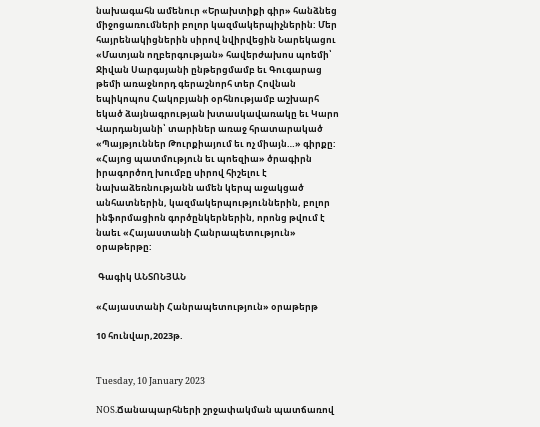նախագահն ամենուր «Երախտիքի գիր» հանձնեց միջոցառումների բոլոր կազմակերպիչներին: Մեր հայրենակիցներին սիրով նվիրվեցին Նարեկացու «Մատյան ողբերգության» հավերժախոս պոեմի՝ Ջիվան Սարգսյանի ընթերցմամբ եւ Գուգարաց թեմի առաջնորդ գերաշնորհ տեր Հովնան եպիկոպոս Հակոբյանի օրհնությամբ աշխարհ եկած ձայնագրության խտասկավառակը եւ Կարո Վարդանյանի՝ տարիներ առաջ հրատարակած «Պայթյուններ Թուրքիայում եւ ոչ միայն…» գիրքը: «Հայոց պատմություն եւ պոեզիա» ծրագիրն իրագործող խումբը սիրով հիշելու է նախաձեռնությանն ամեն կերպ աջակցած անհատներին, կազմակերպություններին, բոլոր ինֆորմացիոն գործընկերներին, որոնց թվում է նաեւ «Հայաստանի Հանրապետություն» օրաթերթը:

 Գագիկ ԱՆՏՈՆՅԱՆ

«Հայաստանի Հանրապետություն» օրաթերթ

10 հունվար,2023թ.


Tuesday, 10 January 2023

NOS.Ճանապարհների շրջափակման պատճառով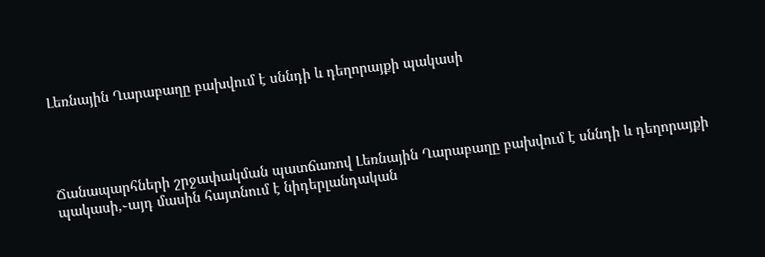Լեռնային Ղարաբաղը բախվում է սննդի և դեղորայքի պակասի




Ճանապարհների շրջափակման պատճառով Լեռնային Ղարաբաղը բախվում է սննդի և դեղորայքի պակասի,֊այդ մասին հայտնում է նիդերլանդական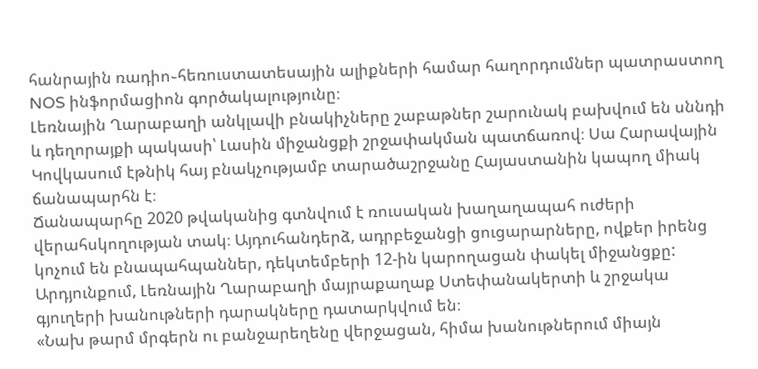հանրային ռադիո֊հեռուստատեսային ալիքների համար հաղորդումներ պատրաստող NOS ինֆորմացիոն գործակալությունը։
Լեռնային Ղարաբաղի անկլավի բնակիչները շաբաթներ շարունակ բախվում են սննդի և դեղորայքի պակասի՝ Լասին միջանցքի շրջափակման պատճառով։ Սա Հարավային Կովկասում էթնիկ հայ բնակչությամբ տարածաշրջանը Հայաստանին կապող միակ ճանապարհն է։
Ճանապարհը 2020 թվականից գտնվում է ռուսական խաղաղապահ ուժերի վերահսկողության տակ։ Այդուհանդերձ, ադրբեջանցի ցուցարարները, ովքեր իրենց կոչում են բնապահպաններ, դեկտեմբերի 12-ին կարողացան փակել միջանցքը: Արդյունքում, Լեռնային Ղարաբաղի մայրաքաղաք Ստեփանակերտի և շրջակա գյուղերի խանութների դարակները դատարկվում են։
«Նախ թարմ մրգերն ու բանջարեղենը վերջացան, հիմա խանութներում միայն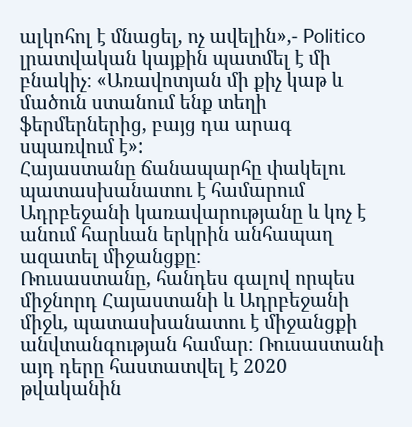ալկոհոլ է մնացել, ոչ ավելին»,- Politico լրատվական կայքին պատմել է մի բնակիչ։ «Առավոտյան մի քիչ կաթ և մածուն ստանում ենք տեղի ֆերմերներից, բայց դա արագ սպառվում է»:
Հայաստանը ճանապարհը փակելու պատասխանատու է համարում Ադրբեջանի կառավարությանը և կոչ է անում հարևան երկրին անհապաղ ազատել միջանցքը։
Ռուսաստանը, հանդես գալով որպես միջնորդ Հայաստանի և Ադրբեջանի միջև, պատասխանատու է միջանցքի անվտանգության համար։ Ռուսաստանի այդ դերը հաստատվել է 2020 թվականին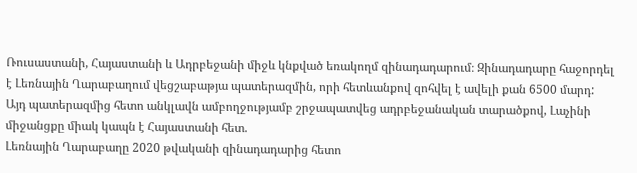Ռուսաստանի, Հայաստանի և Ադրբեջանի միջև կնքված եռակողմ զինադադարում։ Զինադադարը հաջորդել է Լեռնային Ղարաբաղում վեցշաբաթյա պատերազմին, որի հետևանքով զոհվել է ավելի քան 6500 մարդ:
Այդ պատերազմից հետո անկլավն ամբողջությամբ շրջապատվեց ադրբեջանական տարածքով, Լաչինի միջանցքը միակ կապն է Հայաստանի հետ.
Լեռնային Ղարաբաղը 2020 թվականի զինադադարից հետո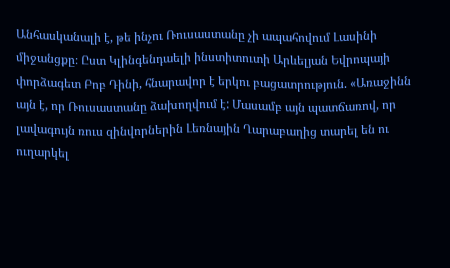Անհասկանալի է, թե ինչու Ռուսաստանը չի ապահովում Լասինի միջանցքը։ Ըստ Կլինգենդաելի ինստիտուտի Արևելյան Եվրոպայի փորձագետ Բոբ Դինի, հնարավոր է երկու բացատրություն. «Առաջինն այն է, որ Ռուսաստանը ձախողվում է: Մասամբ այն պատճառով, որ լավագույն ռուս զինվորներին Լեռնային Ղարաբաղից տարել են ու ուղարկել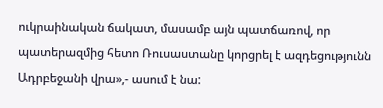ուկրաինական ճակատ, մասամբ այն պատճառով, որ պատերազմից հետո Ռուսաստանը կորցրել է ազդեցությունն Ադրբեջանի վրա»,- ասում է նա: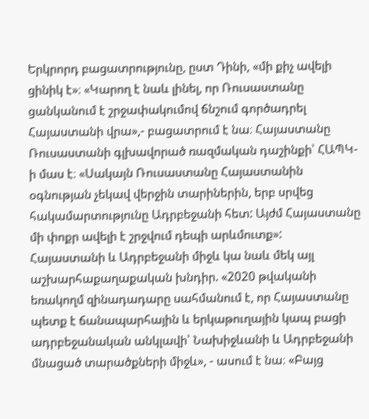Երկրորդ բացատրությունը, ըստ Դինի, «մի քիչ ավելի ցինիկ է»։ «Կարող է նաև լինել, որ Ռուսաստանը ցանկանում է շրջափակումով ճնշում գործադրել Հայաստանի վրա»,- բացատրում է նա։ Հայաստանը Ռուսաստանի գլխավորած ռազմական դաշինքի՝ ՀԱՊԿ-ի մաս է։ «Սակայն Ռուսաստանը Հայաստանին օգնության չեկավ վերջին տարիներին, երբ սրվեց հակամարտությունը Ադրբեջանի հետ: Այժմ Հայաստանը մի փոքր ավելի է շրջվում դեպի արևմուտք»:
Հայաստանի և Ադրբեջանի միջև կա նաև մեկ այլ աշխարհաքաղաքական խնդիր. «2020 թվականի եռակողմ զինադադարը սահմանում է, որ Հայաստանը պետք է ճանապարհային և երկաթուղային կապ բացի ադրբեջանական անկլավի՝ Նախիջևանի և Ադրբեջանի մնացած տարածքների միջև», - ասում է նա։ «Բայց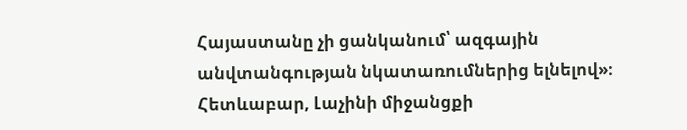Հայաստանը չի ցանկանում՝ ազգային անվտանգության նկատառումներից ելնելով»։
Հետևաբար, Լաչինի միջանցքի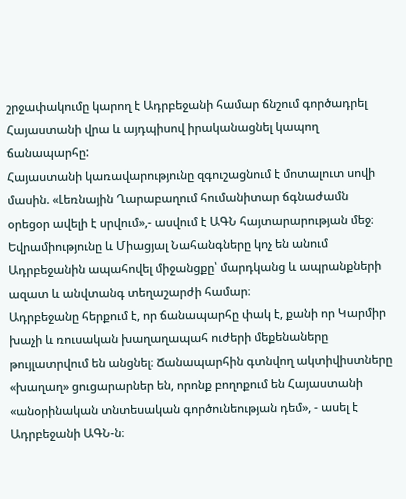շրջափակումը կարող է Ադրբեջանի համար ճնշում գործադրել Հայաստանի վրա և այդպիսով իրականացնել կապող ճանապարհը:
Հայաստանի կառավարությունը զգուշացնում է մոտալուտ սովի մասին. «Լեռնային Ղարաբաղում հումանիտար ճգնաժամն օրեցօր ավելի է սրվում»,- ասվում է ԱԳՆ հայտարարության մեջ։
Եվրամիությունը և Միացյալ Նահանգները կոչ են անում Ադրբեջանին ապահովել միջանցքը՝ մարդկանց և ապրանքների ազատ և անվտանգ տեղաշարժի համար։
Ադրբեջանը հերքում է, որ ճանապարհը փակ է, քանի որ Կարմիր խաչի և ռուսական խաղաղապահ ուժերի մեքենաները թույլատրվում են անցնել։ Ճանապարհին գտնվող ակտիվիստները «խաղաղ» ցուցարարներ են, որոնք բողոքում են Հայաստանի «անօրինական տնտեսական գործունեության դեմ», - ասել է Ադրբեջանի ԱԳՆ-ն։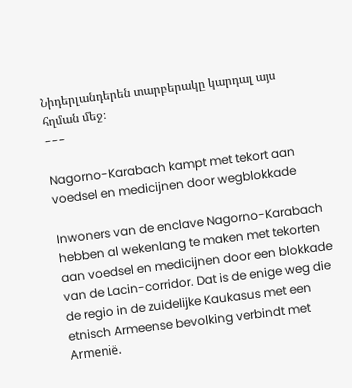Նիդերլանդերեն տարբերակը կարդալ այս հղման մեջ։
---

Nagorno-Karabach kampt met tekort aan voedsel en medicijnen door wegblokkade

Inwoners van de enclave Nagorno-Karabach hebben al wekenlang te maken met tekorten aan voedsel en medicijnen door een blokkade van de Lacin-corridor. Dat is de enige weg die de regio in de zuidelijke Kaukasus met een etnisch Armeense bevolking verbindt met Armenië.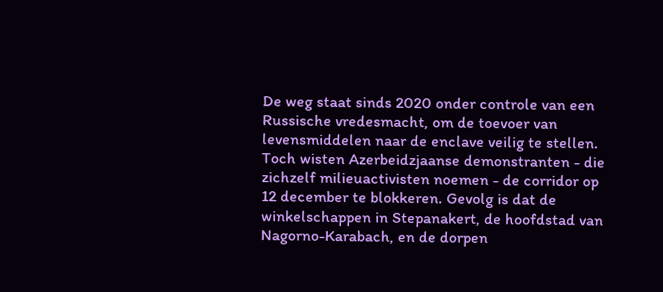De weg staat sinds 2020 onder controle van een Russische vredesmacht, om de toevoer van levensmiddelen naar de enclave veilig te stellen. Toch wisten Azerbeidzjaanse demonstranten - die zichzelf milieuactivisten noemen - de corridor op 12 december te blokkeren. Gevolg is dat de winkelschappen in Stepanakert, de hoofdstad van Nagorno-Karabach, en de dorpen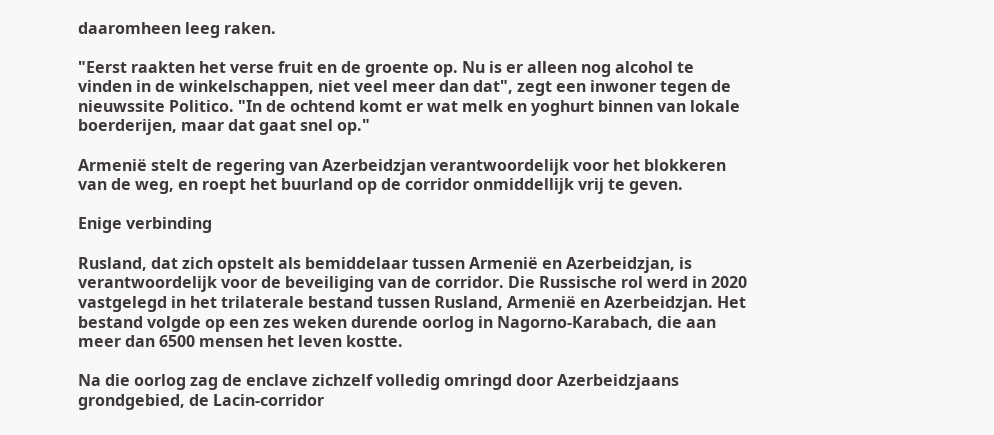daaromheen leeg raken.

"Eerst raakten het verse fruit en de groente op. Nu is er alleen nog alcohol te vinden in de winkelschappen, niet veel meer dan dat", zegt een inwoner tegen de nieuwssite Politico. "In de ochtend komt er wat melk en yoghurt binnen van lokale boerderijen, maar dat gaat snel op."

Armenië stelt de regering van Azerbeidzjan verantwoordelijk voor het blokkeren van de weg, en roept het buurland op de corridor onmiddellijk vrij te geven.

Enige verbinding

Rusland, dat zich opstelt als bemiddelaar tussen Armenië en Azerbeidzjan, is verantwoordelijk voor de beveiliging van de corridor. Die Russische rol werd in 2020 vastgelegd in het trilaterale bestand tussen Rusland, Armenië en Azerbeidzjan. Het bestand volgde op een zes weken durende oorlog in Nagorno-Karabach, die aan meer dan 6500 mensen het leven kostte.

Na die oorlog zag de enclave zichzelf volledig omringd door Azerbeidzjaans grondgebied, de Lacin-corridor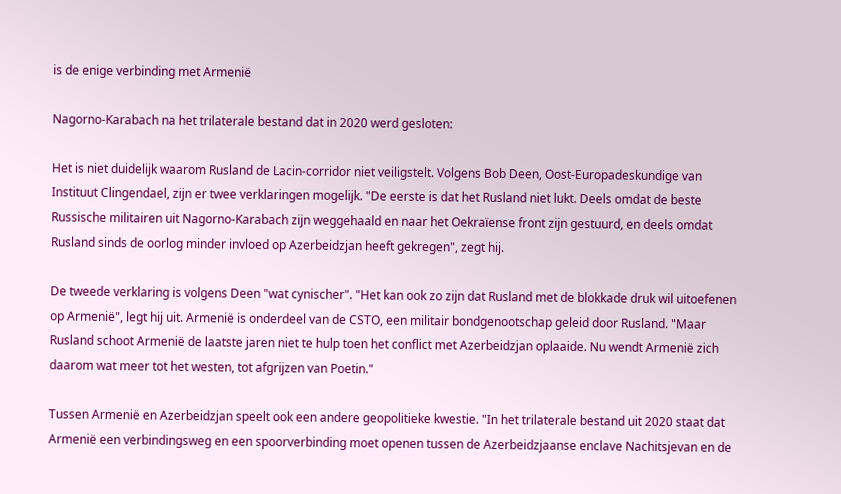is de enige verbinding met Armenië

Nagorno-Karabach na het trilaterale bestand dat in 2020 werd gesloten:

Het is niet duidelijk waarom Rusland de Lacin-corridor niet veiligstelt. Volgens Bob Deen, Oost-Europadeskundige van Instituut Clingendael, zijn er twee verklaringen mogelijk. "De eerste is dat het Rusland niet lukt. Deels omdat de beste Russische militairen uit Nagorno-Karabach zijn weggehaald en naar het Oekraïense front zijn gestuurd, en deels omdat Rusland sinds de oorlog minder invloed op Azerbeidzjan heeft gekregen", zegt hij.

De tweede verklaring is volgens Deen "wat cynischer". "Het kan ook zo zijn dat Rusland met de blokkade druk wil uitoefenen op Armenië", legt hij uit. Armenië is onderdeel van de CSTO, een militair bondgenootschap geleid door Rusland. "Maar Rusland schoot Armenië de laatste jaren niet te hulp toen het conflict met Azerbeidzjan oplaaide. Nu wendt Armenië zich daarom wat meer tot het westen, tot afgrijzen van Poetin."

Tussen Armenië en Azerbeidzjan speelt ook een andere geopolitieke kwestie. "In het trilaterale bestand uit 2020 staat dat Armenië een verbindingsweg en een spoorverbinding moet openen tussen de Azerbeidzjaanse enclave Nachitsjevan en de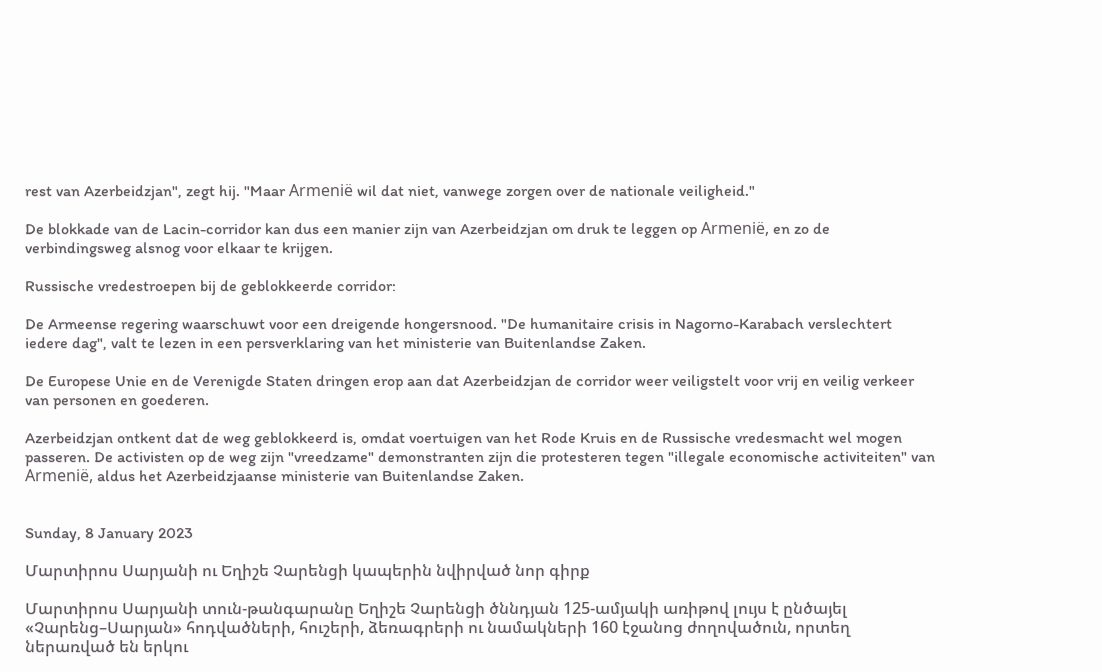rest van Azerbeidzjan", zegt hij. "Maar Armenië wil dat niet, vanwege zorgen over de nationale veiligheid."

De blokkade van de Lacin-corridor kan dus een manier zijn van Azerbeidzjan om druk te leggen op Armenië, en zo de verbindingsweg alsnog voor elkaar te krijgen.

Russische vredestroepen bij de geblokkeerde corridor:

De Armeense regering waarschuwt voor een dreigende hongersnood. "De humanitaire crisis in Nagorno-Karabach verslechtert iedere dag", valt te lezen in een persverklaring van het ministerie van Buitenlandse Zaken.

De Europese Unie en de Verenigde Staten dringen erop aan dat Azerbeidzjan de corridor weer veiligstelt voor vrij en veilig verkeer van personen en goederen.

Azerbeidzjan ontkent dat de weg geblokkeerd is, omdat voertuigen van het Rode Kruis en de Russische vredesmacht wel mogen passeren. De activisten op de weg zijn "vreedzame" demonstranten zijn die protesteren tegen "illegale economische activiteiten" van Armenië, aldus het Azerbeidzjaanse ministerie van Buitenlandse Zaken.


Sunday, 8 January 2023

Մարտիրոս Սարյանի ու Եղիշե Չարենցի կապերին նվիրված նոր գիրք

Մարտիրոս Սարյանի տուն-թանգարանը Եղիշե Չարենցի ծննդյան 125-ամյակի առիթով լույս է ընծայել «Չարենց–Սարյան» հոդվածների, հուշերի, ձեռագրերի ու նամակների 160 էջանոց ժողովածուն, որտեղ ներառված են երկու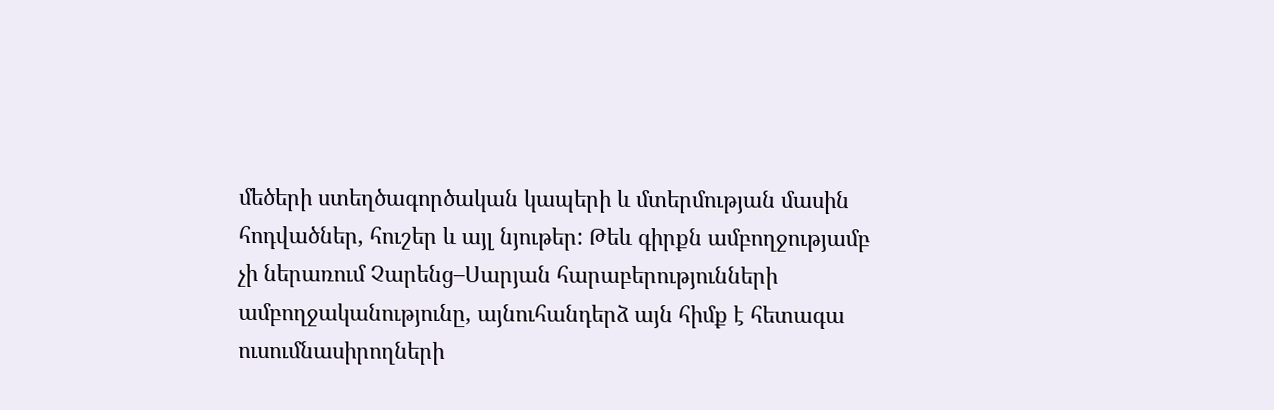մեծերի ստեղծագործական կապերի և մտերմության մասին հոդվածներ, հուշեր և այլ նյութեր: Թեև գիրքն ամբողջությամբ չի ներառում Չարենց–Սարյան հարաբերությունների ամբողջականությունը, այնուհանդերձ այն հիմք է հետագա ուսումնասիրողների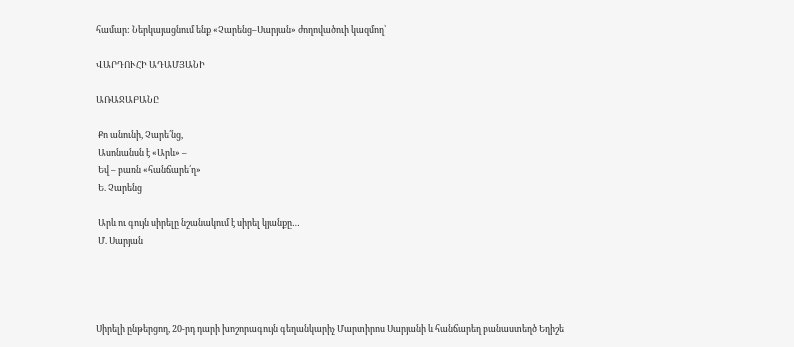համար: Ներկայացնում ենք «Չարենց–Սարյան» ժողովածուի կազմող՝

ՎԱՐԴՈՒՀԻ ԱԴԱՄՅԱՆԻ

ԱՌԱՋԱԲԱՆԸ

 Քո անունի, Չարե՛նց,
 Ասոնանսն է «Արև» –
 Եվ – բառն «հանճարե՛ղ»
 Ե. Չարենց

 Արև ու գույն սիրելը նշանակում է սիրել կյանքը…
 Մ. Սարյան




Սիրելի ընթերցող, 20-րդ դարի խոշորագույն գեղանկարիչ Մարտիրոս Սարյանի և հանճարեղ բանաստեղծ Եղիշե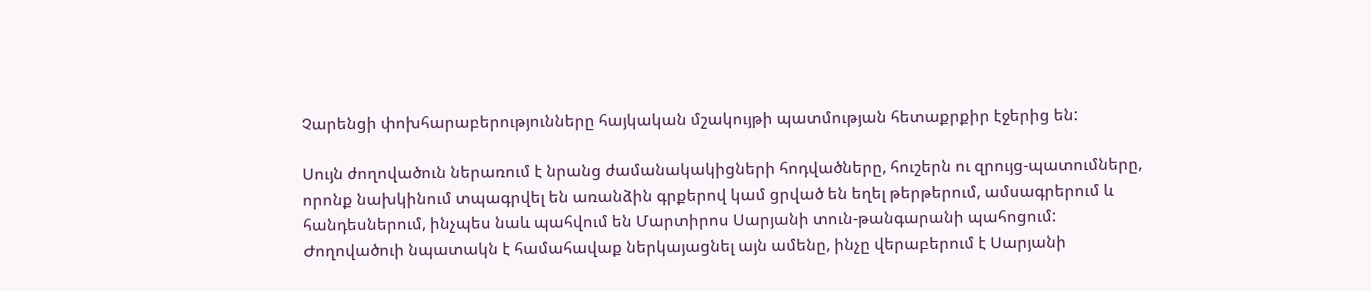Չարենցի փոխհարաբերությունները հայկական մշակույթի պատմության հետաքրքիր էջերից են:

Սույն ժողովածուն ներառում է նրանց ժամանակակիցների հոդվածները, հուշերն ու զրույց-պատումները, որոնք նախկինում տպագրվել են առանձին գրքերով կամ ցրված են եղել թերթերում, ամսագրերում և հանդեսներում, ինչպես նաև պահվում են Մարտիրոս Սարյանի տուն-թանգարանի պահոցում: Ժողովածուի նպատակն է համահավաք ներկայացնել այն ամենը, ինչը վերաբերում է Սարյանի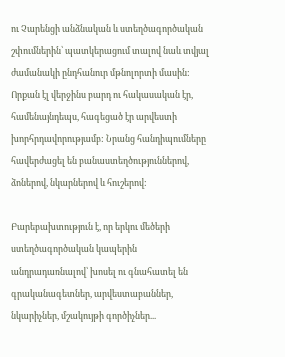ու Չարենցի անձնական և ստեղծագործական շփումներին՝ պատկերացում տալով նաև տվյալ ժամանակի ընդհանուր մթնոլորտի մասին: Որքան էլ վերջինս բարդ ու հակասական էր, համենայնդեպս, հագեցած էր արվեստի խորհրդավորությամբ: Նրանց հանդիպումները հավերժացել են բանաստեղծություններով, ձոներով, նկարներով և հուշերով:

Բարեբախտություն է, որ երկու մեծերի ստեղծագործական կապերին անդրադառնալով՝ խոսել ու գնահատել են գրականագետներ, արվեստաբաններ, նկարիչներ, մշակույթի գործիչներ...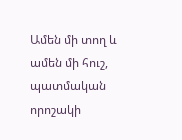Ամեն մի տող և ամեն մի հուշ, պատմական որոշակի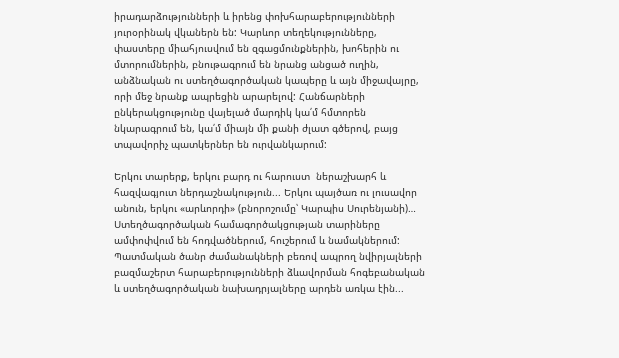իրադարձությունների և իրենց փոխհարաբերությունների յուրօրինակ վկաներն են: Կարևոր տեղեկությունները, փաստերը միահյուսվում են զգացմունքներին, խոհերին ու մտորումներին, բնութագրում են նրանց անցած ուղին, անձնական ու ստեղծագործական կապերը և այն միջավայրը, որի մեջ նրանք ապրեցին արարելով: Հանճարների ընկերակցությունը վայելած մարդիկ կա՛մ հմտորեն նկարագրում են, կա՛մ միայն մի քանի ժլատ գծերով, բայց տպավորիչ պատկերներ են ուրվանկարում:

Երկու տարերք, երկու բարդ ու հարուստ  ներաշխարհ և հազվագյուտ ներդաշնակություն... Երկու պայծառ ու լուսավոր անուն, երկու «արևորդի» (բնորոշումը՝ Կարպիս Սուրենյանի)… Ստեղծագործական համագործակցության տարիները ամփոփվում են հոդվածներում, հուշերում և նամակներում: Պատմական ծանր ժամանակների բեռով ապրող նվիրյալների բազմաշերտ հարաբերությունների ձևավորման հոգեբանական և ստեղծագործական նախադրյալները արդեն առկա էին...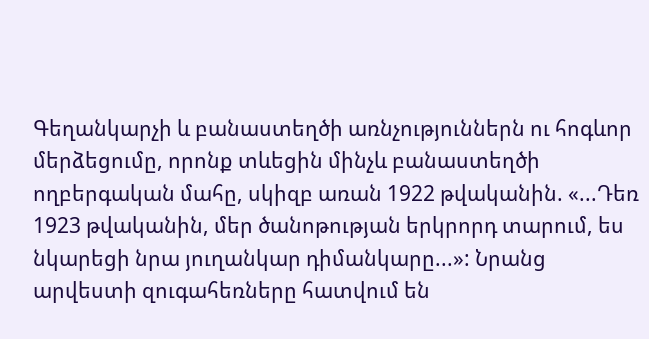Գեղանկարչի և բանաստեղծի առնչություններն ու հոգևոր մերձեցումը, որոնք տևեցին մինչև բանաստեղծի ողբերգական մահը, սկիզբ առան 1922 թվականին. «...Դեռ 1923 թվականին, մեր ծանոթության երկրորդ տարում, ես նկարեցի նրա յուղանկար դիմանկարը...»: Նրանց արվեստի զուգահեռները հատվում են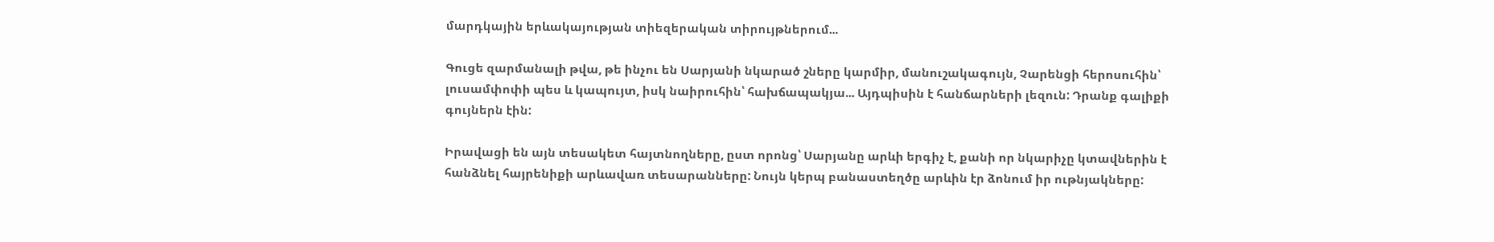մարդկային երևակայության տիեզերական տիրույթներում...

Գուցե զարմանալի թվա, թե ինչու են Սարյանի նկարած շները կարմիր, մանուշակագույն, Չարենցի հերոսուհին՝ լուսամփոփի պես և կապույտ, իսկ նաիրուհին՝ հախճապակյա... Այդպիսին է հանճարների լեզուն: Դրանք գալիքի գույներն էին:

Իրավացի են այն տեսակետ հայտնողները, ըստ որոնց՝ Սարյանը արևի երգիչ է, քանի որ նկարիչը կտավներին է հանձնել հայրենիքի արևավառ տեսարանները: Նույն կերպ բանաստեղծը արևին էր ձոնում իր ութնյակները: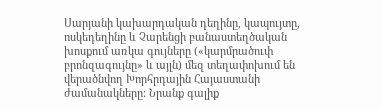Սարյանի կախարդական դեղինը, կապույտը, ոսկեդեղինը և Չարենցի բանաստեղծական խոսքում առկա գույները («կարմրածուփ բրոնզագույնը» և այլն) մեզ տեղափոխում են վերածնվող Խորհրդային Հայաստանի ժամանակները: Նրանք գալիք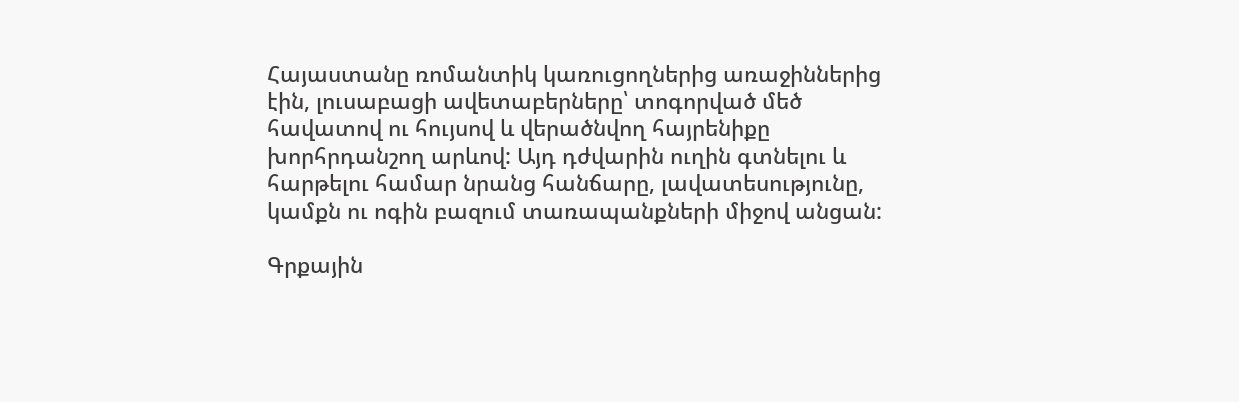Հայաստանը ռոմանտիկ կառուցողներից առաջիններից էին, լուսաբացի ավետաբերները՝ տոգորված մեծ հավատով ու հույսով և վերածնվող հայրենիքը խորհրդանշող արևով: Այդ դժվարին ուղին գտնելու և հարթելու համար նրանց հանճարը, լավատեսությունը, կամքն ու ոգին բազում տառապանքների միջով անցան:

Գրքային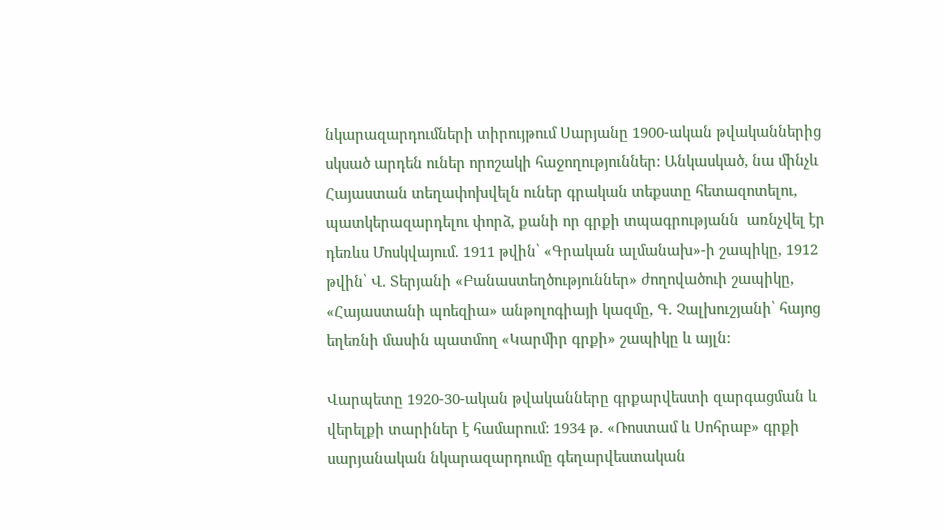նկարազարդումների տիրույթում Սարյանը 1900-ական թվականներից սկսած արդեն ուներ որոշակի հաջողություններ: Անկասկած, նա մինչև Հայաստան տեղափոխվելն ուներ գրական տեքստը հետազոտելու, պատկերազարդելու փորձ, քանի որ գրքի տպագրությանն  առնչվել էր դեռևս Մոսկվայում. 1911 թվին՝ «Գրական ալմանախ»-ի շապիկը, 1912 թվին՝ Վ. Տերյանի «Բանաստեղծություններ» ժողովածուի շապիկը, «Հայաստանի պոեզիա» անթոլոգիայի կազմը, Գ. Չալխուշյանի՝ հայոց եղեռնի մասին պատմող «Կարմիր գրքի» շապիկը և այլն:

Վարպետը 1920-30-ական թվականները գրքարվեստի զարգացման և վերելքի տարիներ է համարում: 1934 թ. «Ռոստամ և Սոհրաբ» գրքի սարյանական նկարազարդումը գեղարվեստական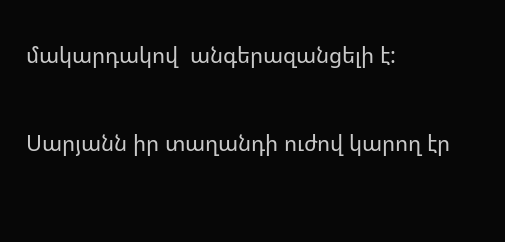մակարդակով  անգերազանցելի է:

Սարյանն իր տաղանդի ուժով կարող էր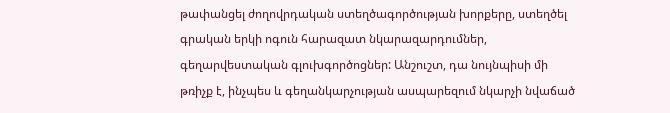թափանցել ժողովրդական ստեղծագործության խորքերը, ստեղծել գրական երկի ոգուն հարազատ նկարազարդումներ, գեղարվեստական գլուխգործոցներ: Անշուշտ, դա նույնպիսի մի թռիչք է, ինչպես և գեղանկարչության ասպարեզում նկարչի նվաճած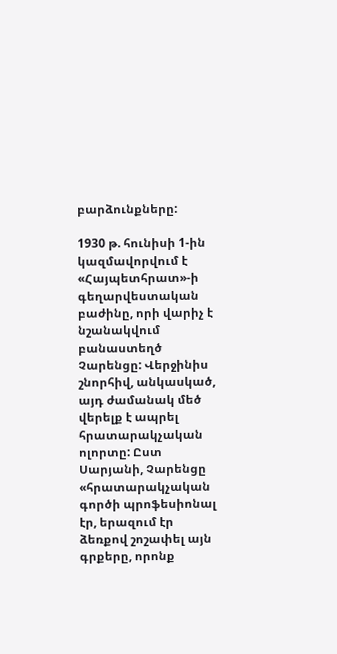բարձունքները:

1930 թ. հունիսի 1-ին կազմավորվում է «Հայպետհրատ»-ի գեղարվեստական բաժինը, որի վարիչ է նշանակվում բանաստեղծ  Չարենցը: Վերջինիս շնորհիվ, անկասկած, այդ ժամանակ մեծ վերելք է ապրել հրատարակչական ոլորտը: Ըստ Սարյանի, Չարենցը «հրատարակչական գործի պրոֆեսիոնալ էր, երազում էր ձեռքով շոշափել այն գրքերը, որոնք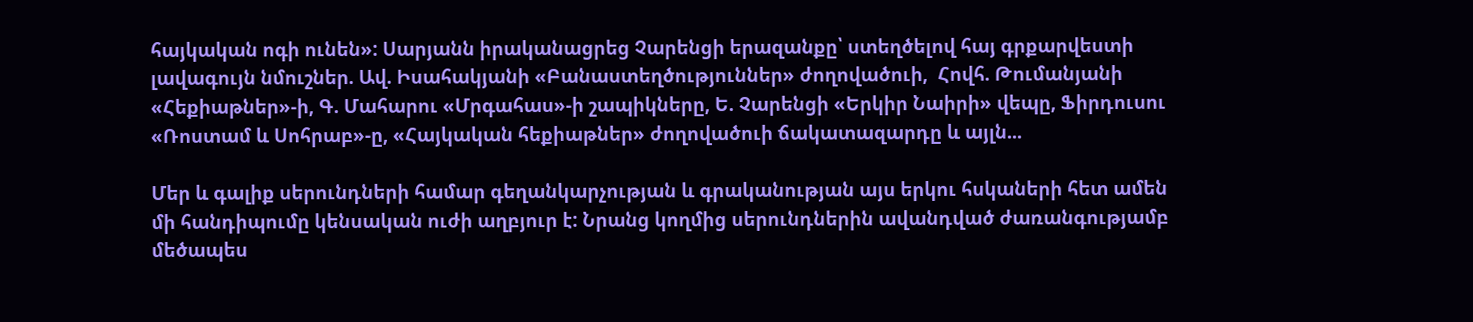հայկական ոգի ունեն»: Սարյանն իրականացրեց Չարենցի երազանքը՝ ստեղծելով հայ գրքարվեստի լավագույն նմուշներ. Ավ. Իսահակյանի «Բանաստեղծություններ» ժողովածուի,  Հովհ. Թումանյանի «Հեքիաթներ»-ի, Գ. Մահարու «Մրգահաս»-ի շապիկները, Ե. Չարենցի «Երկիր Նաիրի» վեպը, Ֆիրդուսու «Ռոստամ և Սոհրաբ»-ը, «Հայկական հեքիաթներ» ժողովածուի ճակատազարդը և այլն...

Մեր և գալիք սերունդների համար գեղանկարչության և գրականության այս երկու հսկաների հետ ամեն մի հանդիպումը կենսական ուժի աղբյուր է: Նրանց կողմից սերունդներին ավանդված ժառանգությամբ մեծապես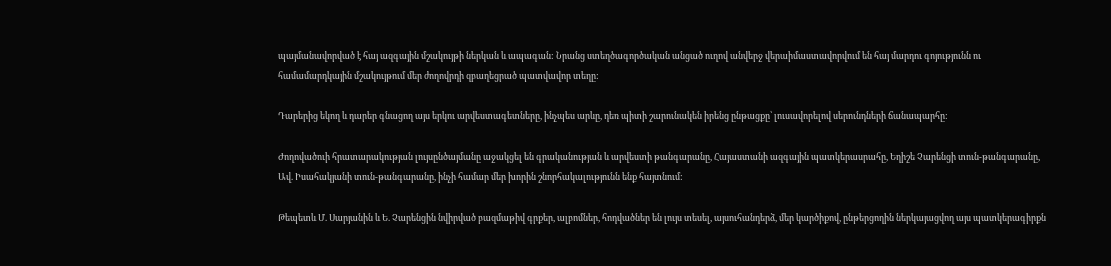պայմանավորված է հայ ազգային մշակույթի ներկան և ապագան: Նրանց ստեղծագործական անցած ուղով անվերջ վերաիմաստավորվում են հայ մարդու գոյությունն ու համամարդկային մշակույթում մեր ժողովրդի զբաղեցրած պատվավոր տեղը:

Դարերից եկող և դարեր գնացող այս երկու արվեստագետները, ինչպես արևը, դեռ պիտի շարունակեն իրենց ընթացքը՝ լուսավորելով սերունդների ճանապարհը:

Ժողովածուի հրատարակության լույսընծայմանը աջակցել են գրականության և արվեստի թանգարանը, Հայաստանի ազգային պատկերասրահը, Եղիշե Չարենցի տուն-թանգարանը,  Ավ. Իսահակյանի տուն-թանգարանը, ինչի համար մեր խորին շնորհակալությունն ենք հայտնում:

Թեպետև Մ. Սարյանին և Ե. Չարենցին նվիրված բազմաթիվ գրքեր, ալբոմներ, հոդվածներ են լույս տեսել, այսուհանդերձ, մեր կարծիքով, ընթերցողին ներկայացվող այս պատկերագիրքն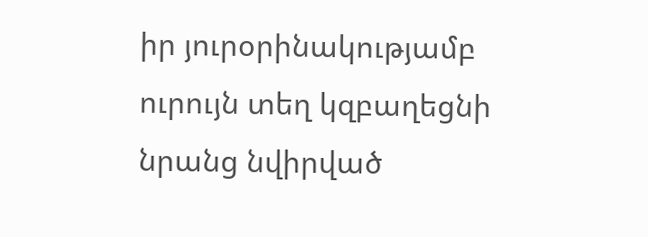իր յուրօրինակությամբ ուրույն տեղ կզբաղեցնի նրանց նվիրված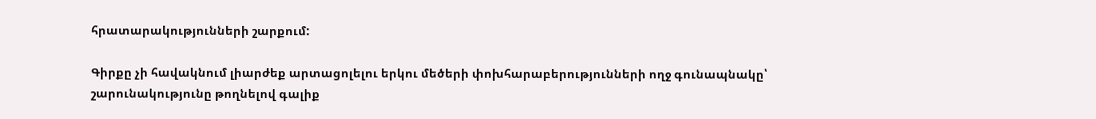հրատարակությունների շարքում:

Գիրքը չի հավակնում լիարժեք արտացոլելու երկու մեծերի փոխհարաբերությունների ողջ գունապնակը՝ շարունակությունը թողնելով գալիք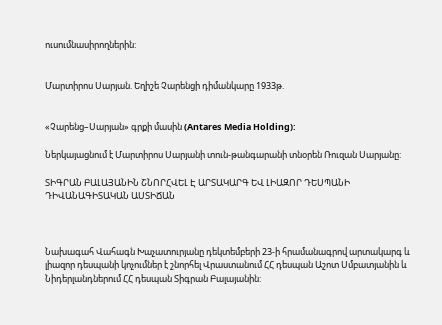ուսումնասիրողներին:


Մարտիրոս Սարյան. Եղիշե Չարենցի դիմանկարը 1933թ.


«Չարենց–Սարյան» գրքի մասին (Antares Media Holding):

Ներկայացնում է Մարտիրոս Սարյանի տուն-թանգարանի տնօրեն Ռուզան Սարյանը:

ՏԻԳՐԱՆ ԲԱԼԱՅԱՆԻՆ ՇՆՈՐՀՎԵԼ Է ԱՐՏԱԿԱՐԳ ԵՎ ԼԻԱԶՈՐ ԴԵՍՊԱՆԻ ԴԻՎԱՆԱԳԻՏԱԿԱՆ ԱՍՏԻՃԱՆ



Նախագահ Վահագն Խաչատուրյանը դեկտեմբերի 23-ի հրամանագրով արտակարգ և լիազոր դեսպանի կոչումներ է շնորհել Վրաստանում ՀՀ դեսպան Աշոտ Սմբատյանին և Նիդերլանդներում ՀՀ դեսպան Տիգրան Բալայանին: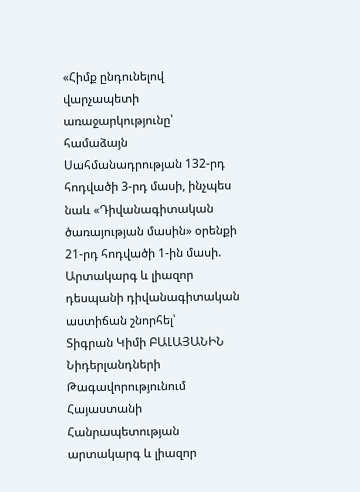«Հիմք ընդունելով վարչապետի առաջարկությունը՝ համաձայն Սահմանադրության 132-րդ հոդվածի 3-րդ մասի, ինչպես նաև «Դիվանագիտական ծառայության մասին» օրենքի 21-րդ հոդվածի 1-ին մասի.
Արտակարգ և լիազոր դեսպանի դիվանագիտական աստիճան շնորհել՝
Տիգրան Կիմի ԲԱԼԱՅԱՆԻՆ Նիդերլանդների Թագավորությունում Հայաստանի Հանրապետության արտակարգ և լիազոր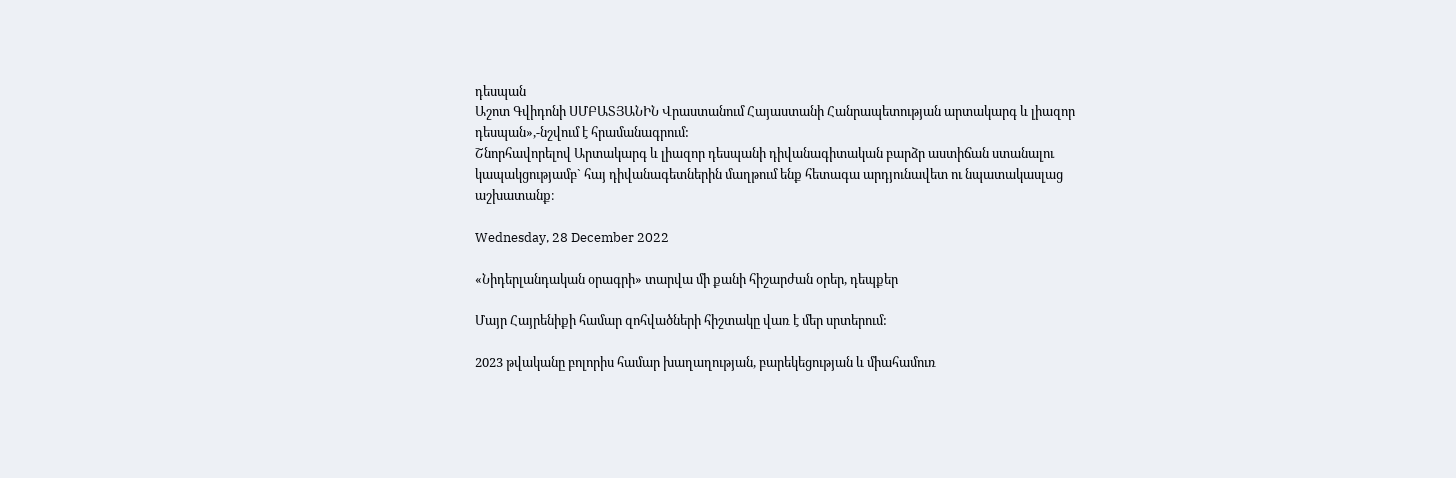դեսպան
Աշոտ Գվիդոնի ՍՄԲԱՏՅԱՆԻՆ Վրաստանում Հայաստանի Հանրապետության արտակարգ և լիազոր դեսպան»,-նշվում է հրամանագրում:
Շնորհավորելով Արտակարգ և լիազոր դեսպանի դիվանագիտական բարձր աստիճան ստանալու կապակցությամբ` հայ դիվանագետներին մաղթում ենք հետագա արդյունավետ ու նպատակասլաց աշխատանք։

Wednesday, 28 December 2022

«Նիդերլանդական օրագրի» տարվա մի քանի հիշարժան օրեր, դեպքեր

Մայր Հայրենիքի համար զոհվածների հիշտակը վառ է մեր սրտերում:

2023 թվականը բոլորիս համար խաղաղության, բարեկեցության և միահամուռ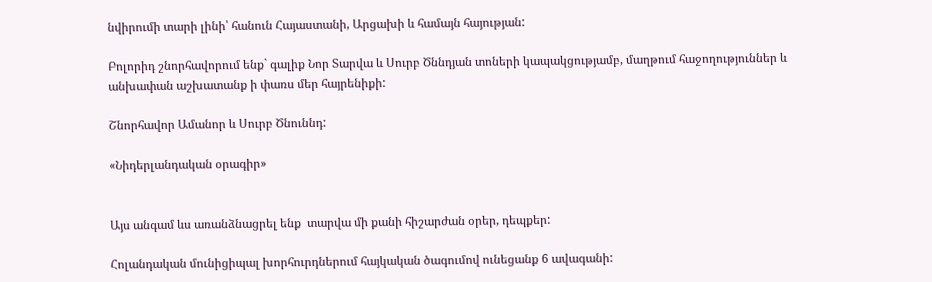նվիրումի տարի լինի՝ հանուն Հայաստանի, Արցախի և համայն հայության:

Բոլորիդ շնորհավորում ենք` գալիք Նոր Տարվա և Սուրբ Ծննդյան տոների կապակցությամբ, մաղթում հաջողություններ և անխափան աշխատանք ի փառս մեր հայրենիքի:

Շնորհավոր Ամանոր և Սուրբ Ծնուննդ:

«Նիդերլանդական օրագիր»


Այս անգամ ևս առանձնացրել ենք  տարվա մի քանի հիշարժան օրեր, դեպքեր:

Հոլանդական մունիցիպալ խորհուրդներում հայկական ծագումով ունեցանք 6 ավագանի: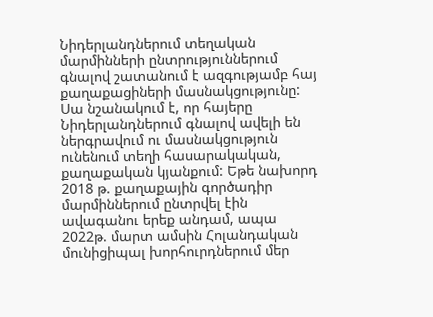Նիդերլանդներում տեղական մարմինների ընտրություններում գնալով շատանում է ազգությամբ հայ քաղաքացիների մասնակցությունը: Սա նշանակում է, որ հայերը Նիդերլանդներում գնալով ավելի են ներգրավում ու մասնակցություն ունենում տեղի հասարակական, քաղաքական կյանքում: Եթե նախորդ  2018 թ. քաղաքային գործադիր մարմիններում ընտրվել էին ավագանու երեք անդամ, ապա 2022թ. մարտ ամսին Հոլանդական մունիցիպալ խորհուրդներում մեր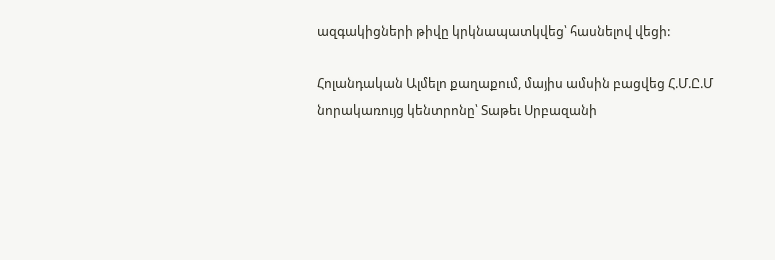ազգակիցների թիվը կրկնապատկվեց՝ հասնելով վեցի:

Հոլանդական Ալմելո քաղաքում, մայիս ամսին բացվեց Հ.Մ.Ը.Մ նորակառույց կենտրոնը՝ Տաթեւ Սրբազանի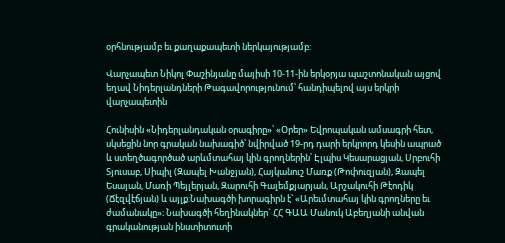օրհնությամբ եւ քաղաքապետի ներկայությամբ:

Վարչապետ Նիկոլ Փաշինյանը մայիսի 10-11-ին երկօրյա պաշտոնական այցով եղավ Նիդերլանդների Թագավորությունում՝ հանդիպելով այս երկրի վարչապետին

Հունիսին «Նիդերլանդական օրագիրը»՝ «Օրեր» Եվրոպական ամսագրի հետ, սկսեցին նոր գրական նախագիծ՝ նվիրված 19-րդ դարի երկրորդ կեսին ապրած և ստեղծագործած արևմտահայ կին գրողներին՝ Էլպիս Կեսարացյան, Սրբուհի Տյուսաբ, Սիպիլ (Զապել Խանջյան), Հայկանուշ Մառք (Թոփուզյան), Զապել Եսայան, Մառի Պեյլերյան, Զարուհի Գալեմքյարյան, Արշակուհի Թէոդիկ (Ճէզվէճյան) և այլք:Նախագծի խորագիրն է՝ «Արեւմտահայ կին գրողները եւ ժամանակը»։ Նախագծի հեղինակներ` ՀՀ ԳԱԱ Մանուկ Աբեղյանի անվան գրականության ինստիտուտի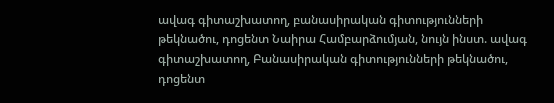ավագ գիտաշխատող, բանասիրական գիտությունների թեկնածու, դոցենտ Նաիրա Համբարձումյան, նույն ինստ. ավագ գիտաշխատող, Բանասիրական գիտությունների թեկնածու, դոցենտ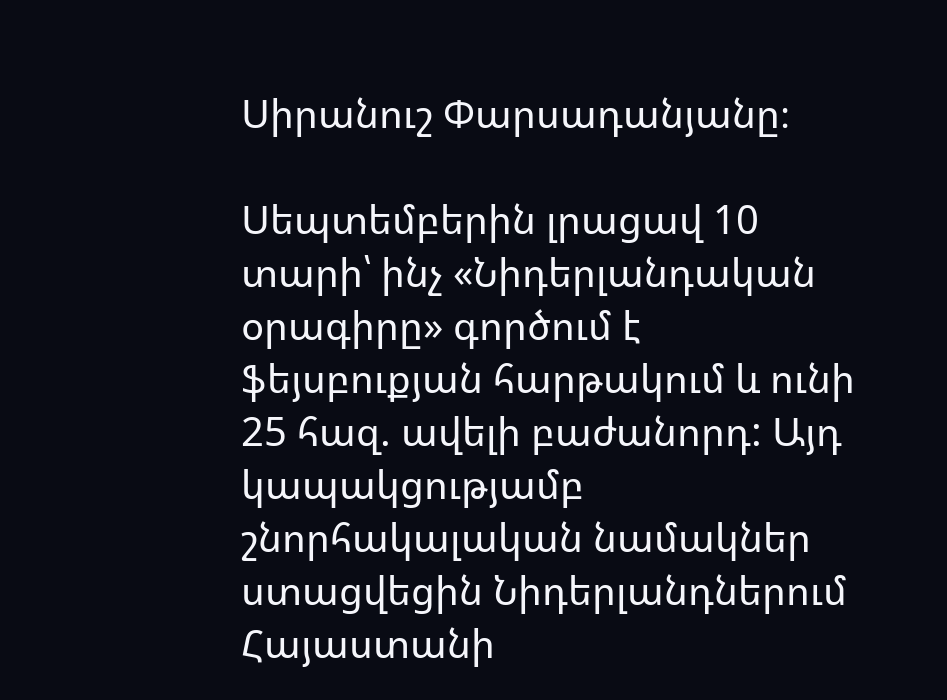Սիրանուշ Փարսադանյանը։

Սեպտեմբերին լրացավ 10 տարի՝ ինչ «Նիդերլանդական օրագիրը» գործում է ֆեյսբուքյան հարթակում և ունի 25 հազ. ավելի բաժանորդ: Այդ կապակցությամբ շնորհակալական նամակներ ստացվեցին Նիդերլանդներում Հայաստանի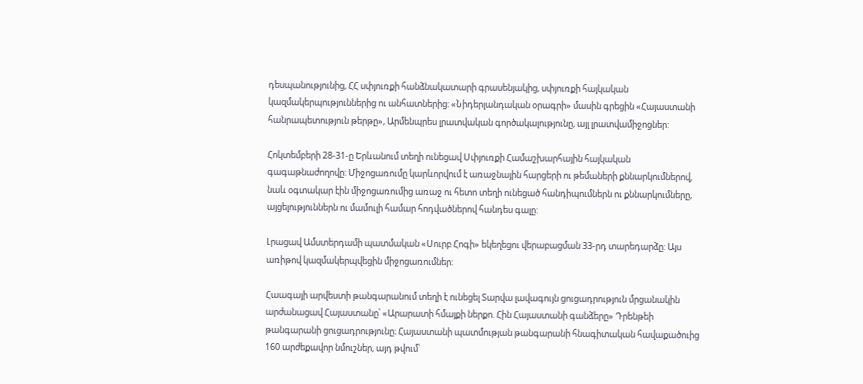դեսպանությունից, ՀՀ սփյուռքի հանձնակատարի գրասենյակից, սփյուռքի հայկական կազմակերպություններից ու անհատներից: «Նիդերլանդական օրագրի» մասին գրեցին «Հայաստանի հանրապետություն թերթը», Արմենպրես լրատվական գործակալությունը, այլ լրատվամիջոցներ:

Հոկտեմբերի 28-31-ը Երևանում տեղի ունեցավ Սփյուռքի Համաշխարհային հայկական գագաթնաժողովը: Միջոցառումը կարևորվում է առաջնային հարցերի ու թեմաների քննարկումներով, նաև օգտակար էին միջոցառումից առաջ ու հետո տեղի ունեցած հանդիպումներն ու քննարկումները, այցելություններն ու մամուլի համար հոդվածներով հանդես գալը:

Լրացավ Ամստերդամի պատմական «Սուրբ Հոգի» եկեղեցու վերաբացման 33-րդ տարեդարձը: Այս առիթով կազմակերպվեցին միջոցառումներ:

Հաագայի արվեստի թանգարանում տեղի է ունեցել Տարվա լավագույն ցուցադրություն մրցանակին արժանացավ Հայաստանը՝ «Արարատի հմայքի ներքո. Հին Հայաստանի գանձերը» Դրենթեի թանգարանի ցուցադրությունը։ Հայաստանի պատմության թանգարանի հնագիտական հավաքածուից 160 արժեքավոր նմուշներ, այդ թվում՝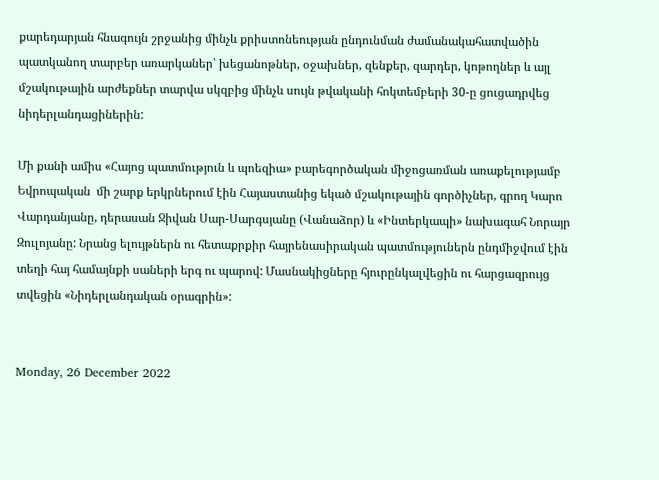քարեդարյան հնագույն շրջանից մինչև քրիստոնեության ընդունման ժամանակահատվածին պատկանող տարբեր առարկաներ՝ խեցանոթներ, օջախներ, զենքեր, զարդեր, կոթողներ և այլ մշակութային արժեքներ տարվա սկզբից մինչև սույն թվականի հոկտեմբերի 30-ը ցուցադրվեց նիդերլանդացիներին:

Մի քանի ամիս «Հայոց պատմություն և պոեզիա» բարեգործական միջոցառման առաքելությամբ Եվրոպական  մի շարք երկրներում էին Հայաստանից եկած մշակութային գործիչներ, գրող Կարո Վարդանյանը, դերասան Ջիվան Սար-Սարգսյանը (Վանաձոր) և «Ինտերկապի» նախագահ Նորայր Զուլոյանը: Նրանց ելույթներն ու հետաքրքիր հայրենասիրական պատմություներն ընդմիջվում էին տեղի հայ համայնքի սաների երգ ու պարով: Մասնակիցները հյուրընկալվեցին ու հարցազրույց տվեցին «Նիդերլանդական օրագրին»:


Monday, 26 December 2022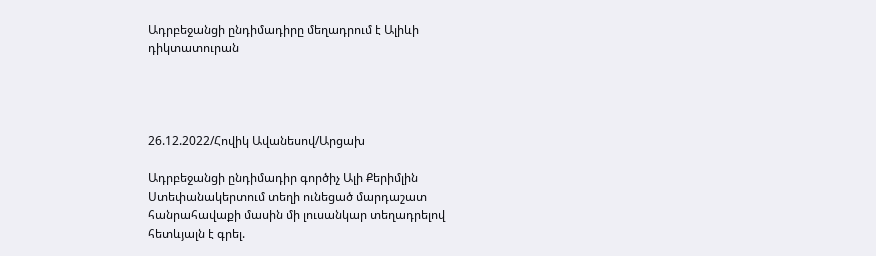Ադրբեջանցի ընդիմադիրը մեղադրում է Ալիևի դիկտատուրան




26.12.2022/Հովիկ Ավանեսով/Արցախ

Ադրբեջանցի ընդիմադիր գործիչ Ալի Քերիմլին Ստեփանակերտում տեղի ունեցած մարդաշատ հանրահավաքի մասին մի լուսանկար տեղադրելով հետևյալն է գրել.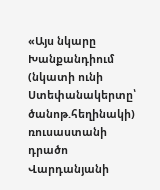«Այս նկարը Խանքանդիում (նկատի ունի Ստեփանակերտը՝  ծանոթ.հեղինակի) ռուսաստանի դրածո Վարդանյանի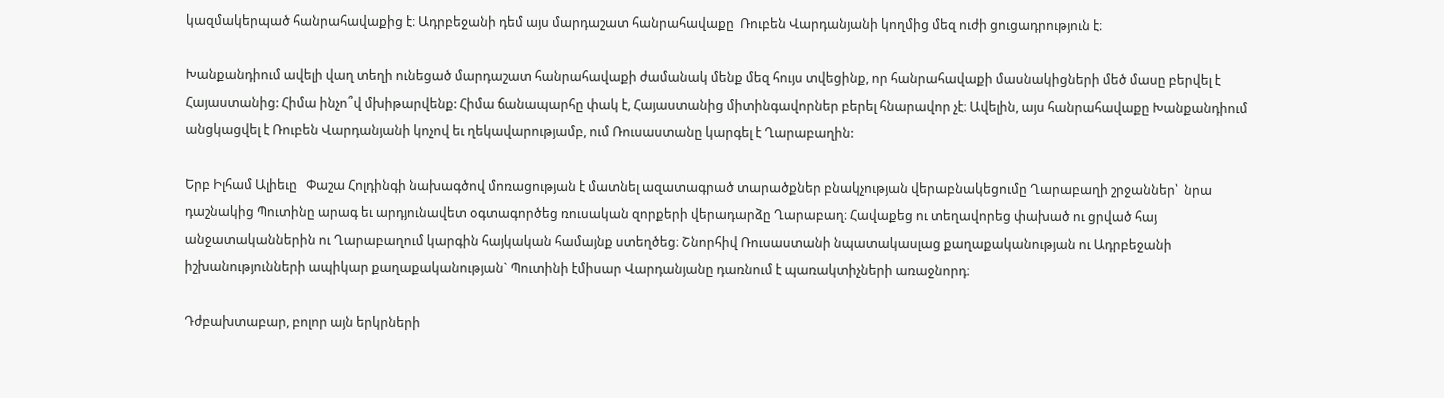կազմակերպած հանրահավաքից է։ Ադրբեջանի դեմ այս մարդաշատ հանրահավաքը  Ռուբեն Վարդանյանի կողմից մեզ ուժի ցուցադրություն է։

Խանքանդիում ավելի վաղ տեղի ունեցած մարդաշատ հանրահավաքի ժամանակ մենք մեզ հույս տվեցինք, որ հանրահավաքի մասնակիցների մեծ մասը բերվել է Հայաստանից: Հիմա ինչո՞վ մխիթարվենք: Հիմա ճանապարհը փակ է, Հայաստանից միտինգավորներ բերել հնարավոր չէ։ Ավելին, այս հանրահավաքը Խանքանդիում անցկացվել է Ռուբեն Վարդանյանի կոչով եւ ղեկավարությամբ, ում Ռուսաստանը կարգել է Ղարաբաղին:

Երբ Իլհամ Ալիեւը   Փաշա Հոլդինգի նախագծով մոռացության է մատնել ազատագրած տարածքներ բնակչության վերաբնակեցումը Ղարաբաղի շրջաններ՝  նրա դաշնակից Պուտինը արագ եւ արդյունավետ օգտագործեց ռուսական զորքերի վերադարձը Ղարաբաղ։ Հավաքեց ու տեղավորեց փախած ու ցրված հայ անջատականներին ու Ղարաբաղում կարգին հայկական համայնք ստեղծեց։ Շնորհիվ Ռուսաստանի նպատակասլաց քաղաքականության ու Ադրբեջանի իշխանությունների ապիկար քաղաքականության` Պուտինի էմիսար Վարդանյանը դառնում է պառակտիչների առաջնորդ։

Դժբախտաբար, բոլոր այն երկրների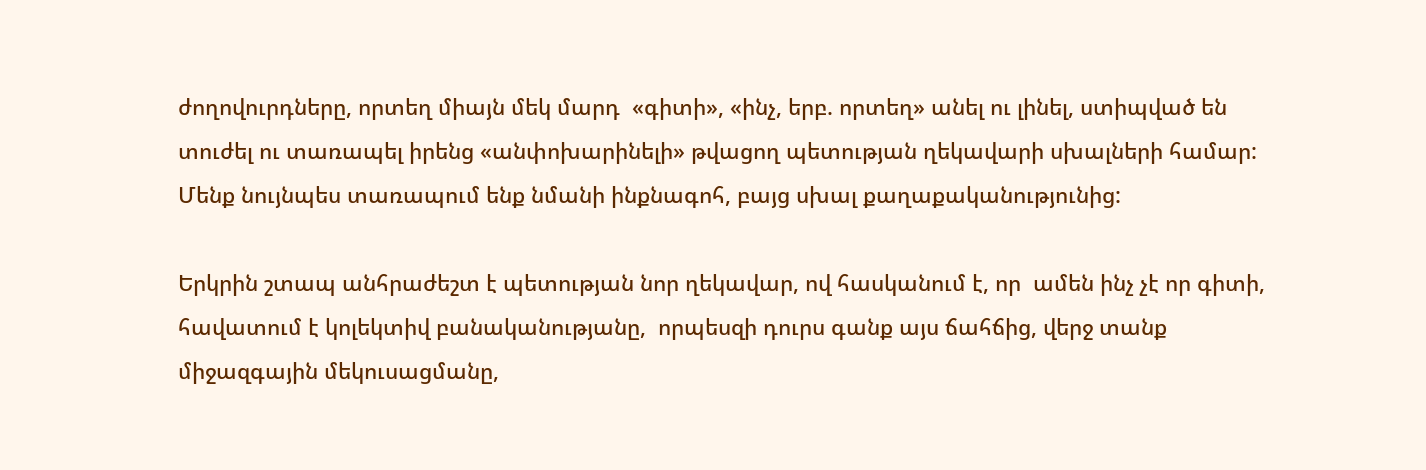ժողովուրդները, որտեղ միայն մեկ մարդ  «գիտի», «ինչ, երբ. որտեղ» անել ու լինել, ստիպված են տուժել ու տառապել իրենց «անփոխարինելի» թվացող պետության ղեկավարի սխալների համար: Մենք նույնպես տառապում ենք նմանի ինքնագոհ, բայց սխալ քաղաքականությունից:

Երկրին շտապ անհրաժեշտ է պետության նոր ղեկավար, ով հասկանում է, որ  ամեն ինչ չէ որ գիտի, հավատում է կոլեկտիվ բանականությանը,  որպեսզի դուրս գանք այս ճահճից, վերջ տանք միջազգային մեկուսացմանը,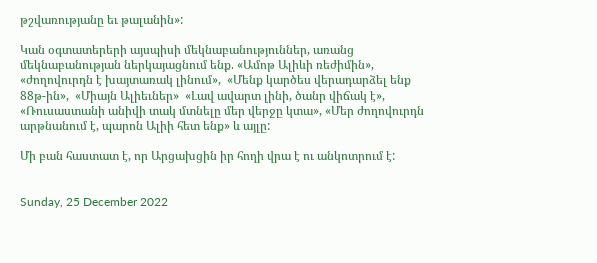թշվառությանը եւ թալանին»:

Կան օգտատերերի այսպիսի մեկնաբանություններ, առանց մեկնաբանության ներկայացնում ենք. «Ամոթ Ալիևի ռեժիմին», «ժողովուրդն է խայտառակ լինում»,  «Մենք կարծես վերադարձել ենք 88թ-ին»,  «Միայն Ալիեւներ»  «Լավ ավարտ լինի, ծանր վիճակ է»,  «Ռուսաստանի անիվի տակ մտնելը մեր վերջը կտա», «Մեր ժողովուրդն արթնանում է, պարոն Ալիի հետ ենք» և այլը:

Մի բան հաստատ է, որ Արցախցին իր հողի վրա է ու անկոտրում է:


Sunday, 25 December 2022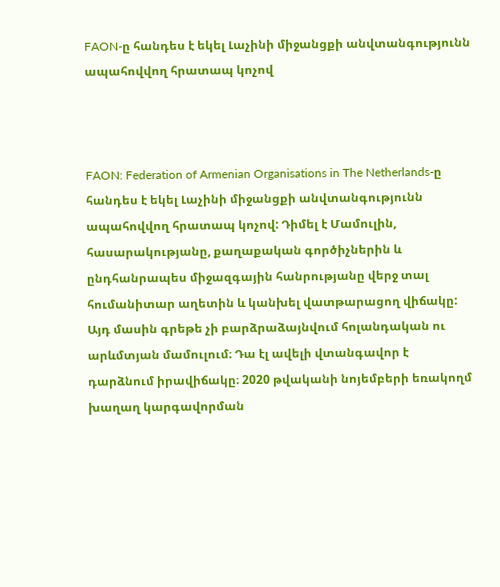FAON-ը հանդես է եկել Լաչինի միջանցքի անվտանգությունն ապահովվող հրատապ կոչով



FAON: Federation of Armenian Organisations in The Netherlands-ը հանդես է եկել Լաչինի միջանցքի անվտանգությունն ապահովվող հրատապ կոչով: Դիմել է Մամուլին, հասարակությանը, քաղաքական գործիչներին և ընդհանրապես միջազգային հանրությանը վերջ տալ հումանիտար աղետին և կանխել վատթարացող վիճակը:
Այդ մասին գրեթե չի բարձրաձայնվում հոլանդական ու արևմտյան մամուլում։ Դա էլ ավելի վտանգավոր է դարձնում իրավիճակը։ 2020 թվականի նոյեմբերի եռակողմ խաղաղ կարգավորման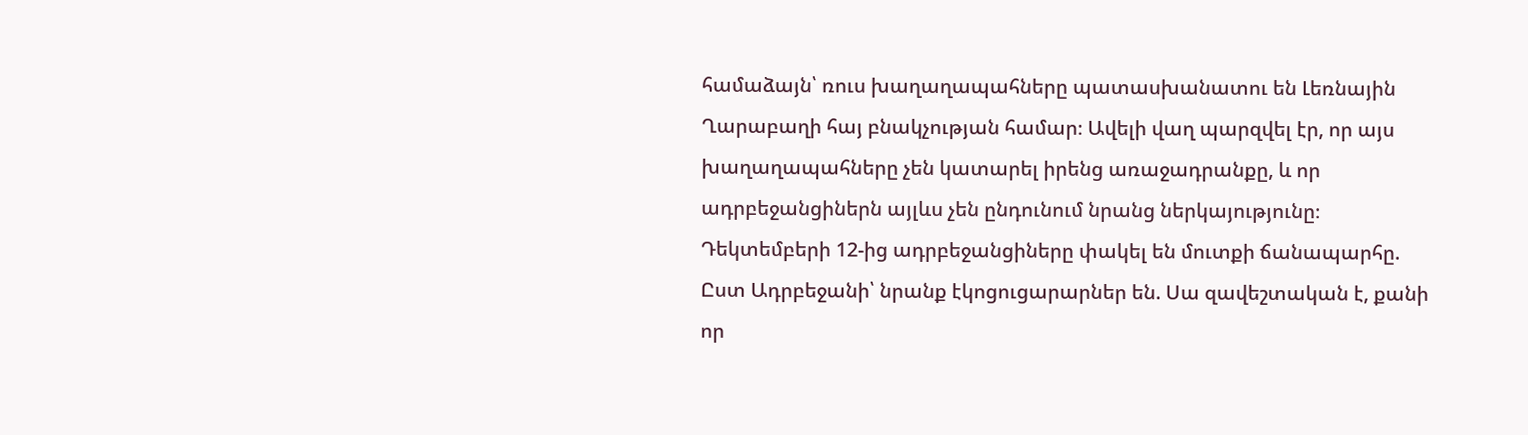համաձայն՝ ռուս խաղաղապահները պատասխանատու են Լեռնային Ղարաբաղի հայ բնակչության համար։ Ավելի վաղ պարզվել էր, որ այս խաղաղապահները չեն կատարել իրենց առաջադրանքը, և որ ադրբեջանցիներն այլևս չեն ընդունում նրանց ներկայությունը։ Դեկտեմբերի 12-ից ադրբեջանցիները փակել են մուտքի ճանապարհը. Ըստ Ադրբեջանի՝ նրանք էկոցուցարարներ են. Սա զավեշտական է, քանի որ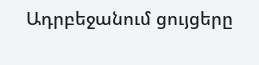Ադրբեջանում ցույցերը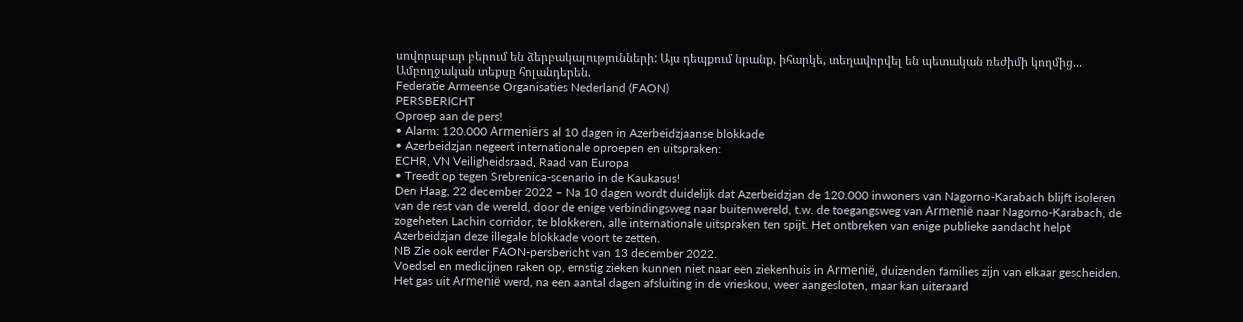սովորաբար բերում են ձերբակալությունների: Այս դեպքում նրանք, իհարկե, տեղավորվել են պետական ռեժիմի կողմից...
Ամբողջական տեքսը հոլանդերեն.
Federatie Armeense Organisaties Nederland (FAON)
PERSBERICHT
Oproep aan de pers!
• Alarm: 120.000 Armeniërs al 10 dagen in Azerbeidzjaanse blokkade
• Azerbeidzjan negeert internationale oproepen en uitspraken:
ECHR, VN Veiligheidsraad, Raad van Europa
• Treedt op tegen Srebrenica-scenario in de Kaukasus!
Den Haag, 22 december 2022 – Na 10 dagen wordt duidelijk dat Azerbeidzjan de 120.000 inwoners van Nagorno-Karabach blijft isoleren van de rest van de wereld, door de enige verbindingsweg naar buitenwereld, t.w. de toegangsweg van Armenië naar Nagorno-Karabach, de zogeheten Lachin corridor, te blokkeren, alle internationale uitspraken ten spijt. Het ontbreken van enige publieke aandacht helpt Azerbeidzjan deze illegale blokkade voort te zetten.
NB Zie ook eerder FAON-persbericht van 13 december 2022.
Voedsel en medicijnen raken op, ernstig zieken kunnen niet naar een ziekenhuis in Armenië, duizenden families zijn van elkaar gescheiden. Het gas uit Armenië werd, na een aantal dagen afsluiting in de vrieskou, weer aangesloten, maar kan uiteraard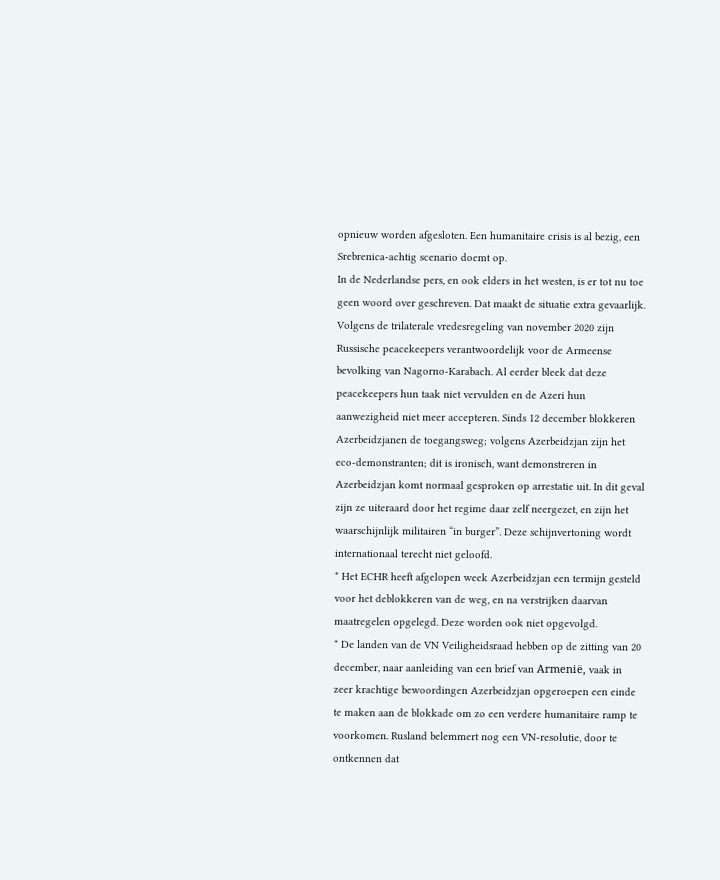opnieuw worden afgesloten. Een humanitaire crisis is al bezig, een Srebrenica-achtig scenario doemt op.
In de Nederlandse pers, en ook elders in het westen, is er tot nu toe geen woord over geschreven. Dat maakt de situatie extra gevaarlijk. Volgens de trilaterale vredesregeling van november 2020 zijn Russische peacekeepers verantwoordelijk voor de Armeense bevolking van Nagorno-Karabach. Al eerder bleek dat deze peacekeepers hun taak niet vervulden en de Azeri hun aanwezigheid niet meer accepteren. Sinds 12 december blokkeren Azerbeidzjanen de toegangsweg; volgens Azerbeidzjan zijn het eco-demonstranten; dit is ironisch, want demonstreren in Azerbeidzjan komt normaal gesproken op arrestatie uit. In dit geval zijn ze uiteraard door het regime daar zelf neergezet, en zijn het waarschijnlijk militairen “in burger”. Deze schijnvertoning wordt internationaal terecht niet geloofd.
* Het ECHR heeft afgelopen week Azerbeidzjan een termijn gesteld voor het deblokkeren van de weg, en na verstrijken daarvan maatregelen opgelegd. Deze worden ook niet opgevolgd.
* De landen van de VN Veiligheidsraad hebben op de zitting van 20 december, naar aanleiding van een brief van Armenië, vaak in zeer krachtige bewoordingen Azerbeidzjan opgeroepen een einde te maken aan de blokkade om zo een verdere humanitaire ramp te voorkomen. Rusland belemmert nog een VN-resolutie, door te ontkennen dat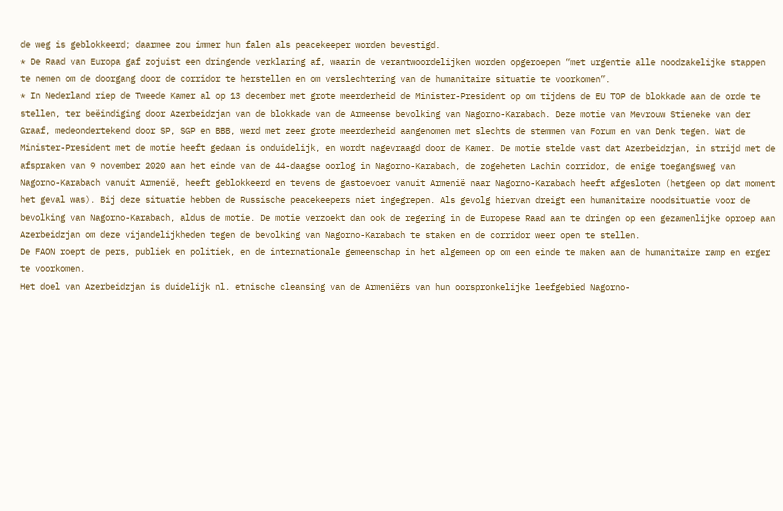de weg is geblokkeerd; daarmee zou immer hun falen als peacekeeper worden bevestigd.
* De Raad van Europa gaf zojuist een dringende verklaring af, waarin de verantwoordelijken worden opgeroepen “met urgentie alle noodzakelijke stappen te nemen om de doorgang door de corridor te herstellen en om verslechtering van de humanitaire situatie te voorkomen”.
* In Nederland riep de Tweede Kamer al op 13 december met grote meerderheid de Minister-President op om tijdens de EU TOP de blokkade aan de orde te stellen, ter beëindiging door Azerbeidzjan van de blokkade van de Armeense bevolking van Nagorno-Karabach. Deze motie van Mevrouw Stieneke van der Graaf, medeondertekend door SP, SGP en BBB, werd met zeer grote meerderheid aangenomen met slechts de stemmen van Forum en van Denk tegen. Wat de Minister-President met de motie heeft gedaan is onduidelijk, en wordt nagevraagd door de Kamer. De motie stelde vast dat Azerbeidzjan, in strijd met de afspraken van 9 november 2020 aan het einde van de 44-daagse oorlog in Nagorno-Karabach, de zogeheten Lachin corridor, de enige toegangsweg van Nagorno-Karabach vanuit Armenië, heeft geblokkeerd en tevens de gastoevoer vanuit Armenië naar Nagorno-Karabach heeft afgesloten (hetgeen op dat moment het geval was). Bij deze situatie hebben de Russische peacekeepers niet ingegrepen. Als gevolg hiervan dreigt een humanitaire noodsituatie voor de bevolking van Nagorno-Karabach, aldus de motie. De motie verzoekt dan ook de regering in de Europese Raad aan te dringen op een gezamenlijke oproep aan Azerbeidzjan om deze vijandelijkheden tegen de bevolking van Nagorno-Karabach te staken en de corridor weer open te stellen.
De FAON roept de pers, publiek en politiek, en de internationale gemeenschap in het algemeen op om een einde te maken aan de humanitaire ramp en erger te voorkomen.
Het doel van Azerbeidzjan is duidelijk nl. etnische cleansing van de Armeniërs van hun oorspronkelijke leefgebied Nagorno-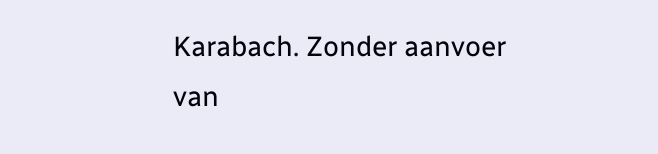Karabach. Zonder aanvoer van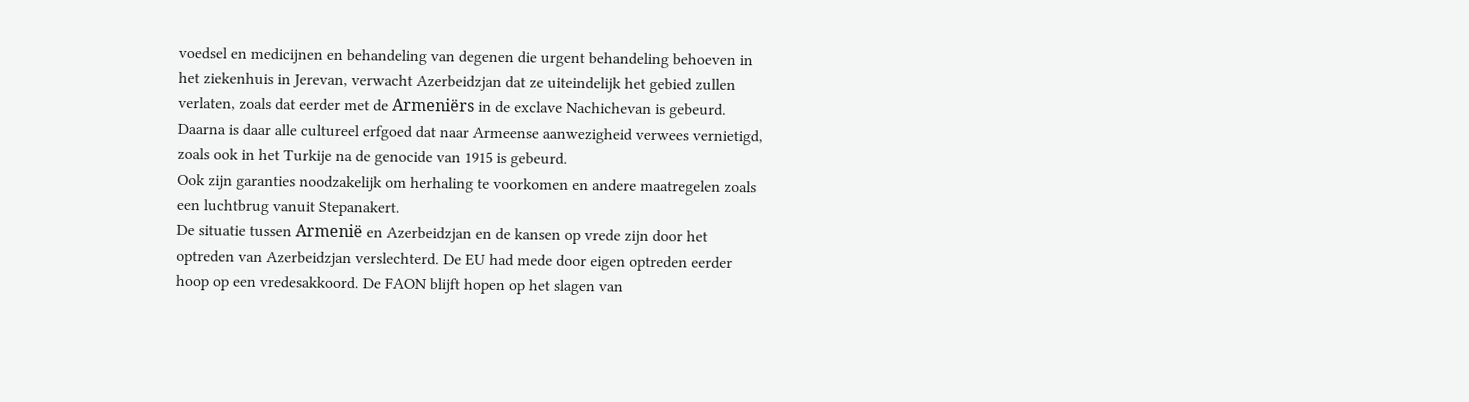voedsel en medicijnen en behandeling van degenen die urgent behandeling behoeven in het ziekenhuis in Jerevan, verwacht Azerbeidzjan dat ze uiteindelijk het gebied zullen verlaten, zoals dat eerder met de Armeniërs in de exclave Nachichevan is gebeurd. Daarna is daar alle cultureel erfgoed dat naar Armeense aanwezigheid verwees vernietigd, zoals ook in het Turkije na de genocide van 1915 is gebeurd.
Ook zijn garanties noodzakelijk om herhaling te voorkomen en andere maatregelen zoals een luchtbrug vanuit Stepanakert.
De situatie tussen Armenië en Azerbeidzjan en de kansen op vrede zijn door het optreden van Azerbeidzjan verslechterd. De EU had mede door eigen optreden eerder hoop op een vredesakkoord. De FAON blijft hopen op het slagen van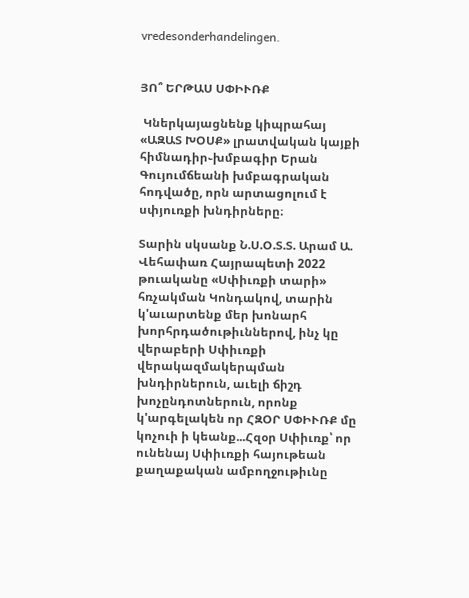vredesonderhandelingen.


ՅՈ՞ ԵՐԹԱՍ ՍՓԻՒՌՔ

 Կներկայացնենք կիպրահայ «ԱԶԱՏ ԽՕՍՔ» լրատվական կայքի հիմնադիր֊խմբագիր Երան Գույումճեանի խմբագրական հոդվածը, որն արտացոլում է սփյուռքի խնդիրները։

Տարին սկսանք Ն.Ս.Օ.Տ.Տ. Արամ Ա. Վեհափառ Հայրապետի 2022 թուականը «Սփիւռքի տարի» հռչակման Կոնդակով, տարին կ'աւարտենք մեր խոնարհ խորհրդածութիւններով, ինչ կը վերաբերի Սփիւռքի վերակազմակերպման խնդիրներուն, աւելի ճիշդ խոչընդոտներուն, որոնք կ'արգելակեն որ ՀԶՕՐ ՍՓԻՒՌՔ մը կոչուի ի կեանք...Հզօր Սփիւռք՝ որ ունենայ Սփիւռքի հայութեան քաղաքական ամբողջութիւնը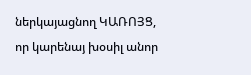ներկայացնող ԿԱՌՈՅՑ, որ կարենայ խօսիլ անոր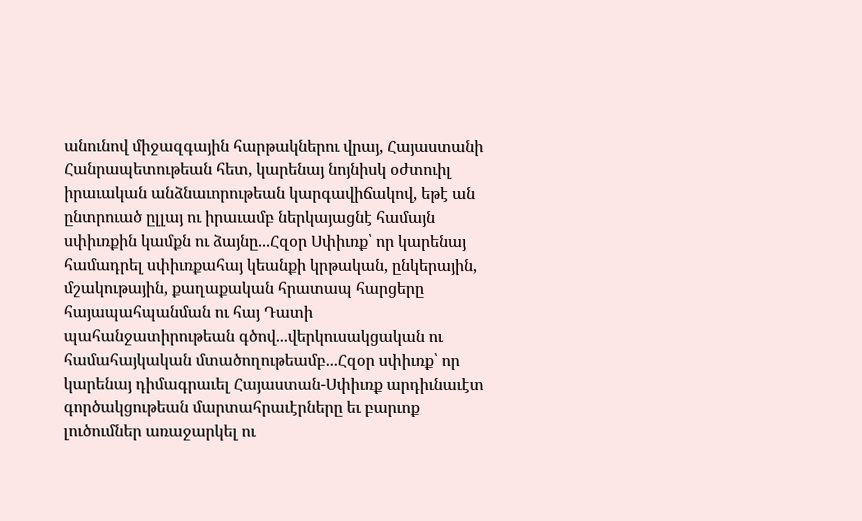անունով միջազգային հարթակներու վրայ, Հայաստանի Հանրապետութեան հետ, կարենայ նոյնիսկ օժտուիլ իրաւական անձնաւորութեան կարգավիճակով, եթէ ան ընտրուած ըլլայ ու իրաւամբ ներկայացնէ համայն սփիւռքին կամքն ու ձայնը...Հզօր Սփիւռք՝ որ կարենայ համադրել սփիւռքահայ կեանքի կրթական, ընկերային, մշակութային, քաղաքական հրատապ հարցերը հայապահպանման ու հայ Դատի պահանջատիրութեան գծով...վերկուսակցական ու համահայկական մտածողութեամբ...Հզօր սփիւռք՝ որ կարենայ դիմագրաւել Հայաստան-Սփիւռք արդիւնաւէտ գործակցութեան մարտահրաւէրները եւ բարւոք լուծումներ առաջարկել ու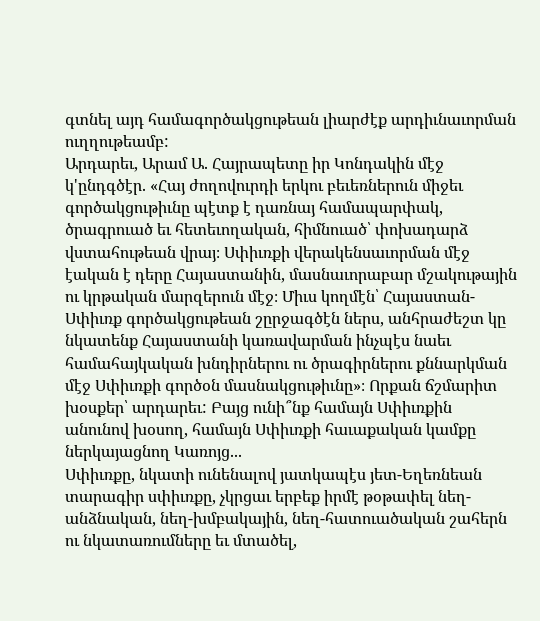գտնել այդ համագործակցութեան լիարժէք արդիւնաւորման ուղղութեամբ:
Արդարեւ, Արամ Ա. Հայրապետը իր Կոնդակին մէջ կ'ընդգծէր. «Հայ ժողովուրդի երկու բեւեռներուն միջեւ գործակցութիւնը պէտք է դառնայ համապարփակ, ծրագրուած եւ հետեւողական, հիմնուած՝ փոխադարձ վստահութեան վրայ։ Սփիւռքի վերակենսաւորման մէջ էական է դերը Հայաստանին, մասնաւորաբար մշակութային ու կրթական մարզերուն մէջ։ Միւս կողմէն՝ Հայաստան-Սփիւռք գործակցութեան շըրջագծէն ներս, անհրաժեշտ կը նկատենք Հայաստանի կառավարման ինչպէս նաեւ համահայկական խնդիրներու ու ծրագիրներու քննարկման մէջ Սփիւռքի գործօն մասնակցութիւնը»։ Որքան ճշմարիտ խօսքեր՝ արդարեւ: Բայց ունի՞նք համայն Սփիւռքին անունով խօսող, համայն Սփիւռքի հաւաքական կամքը ներկայացնող Կառոյց...
Սփիւռքը, նկատի ունենալով յատկապէս յետ-Եղեռնեան տարագիր սփիւռքը, չկրցաւ երբեք իրմէ թօթափել նեղ-անձնական, նեղ-խմբակային, նեղ-հատուածական շահերն ու նկատառումները եւ մտածել,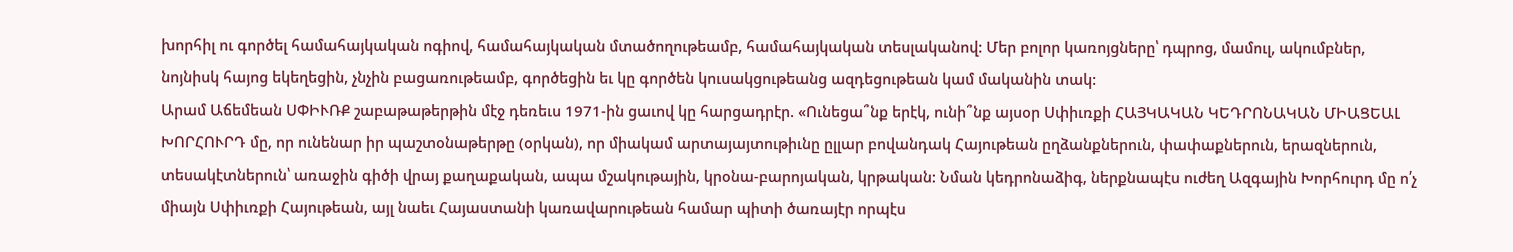խորհիլ ու գործել համահայկական ոգիով, համահայկական մտածողութեամբ, համահայկական տեսլականով: Մեր բոլոր կառոյցները՝ դպրոց, մամուլ, ակումբներ, նոյնիսկ հայոց եկեղեցին, չնչին բացառութեամբ, գործեցին եւ կը գործեն կուսակցութեանց ազդեցութեան կամ մականին տակ:
Արամ Աճեմեան ՍՓԻՒՌՔ շաբաթաթերթին մէջ դեռեւս 1971-ին ցաւով կը հարցադրէր. «Ունեցա՞նք երէկ, ունի՞նք այսօր Սփիւռքի ՀԱՅԿԱԿԱՆ ԿԵԴՐՈՆԱԿԱՆ ՄԻԱՑԵԱԼ ԽՈՐՀՈՒՐԴ մը, որ ունենար իր պաշտօնաթերթը (օրկան), որ միակամ արտայայտութիւնը ըլլար բովանդակ Հայութեան ըղձանքներուն, փափաքներուն, երազներուն, տեսակէտներուն՝ առաջին գիծի վրայ քաղաքական, ապա մշակութային, կրօնա-բարոյական, կրթական: Նման կեդրոնաձիգ, ներքնապէս ուժեղ Ազգային Խորհուրդ մը ո՛չ միայն Սփիւռքի Հայութեան, այլ նաեւ Հայաստանի կառավարութեան համար պիտի ծառայէր որպէս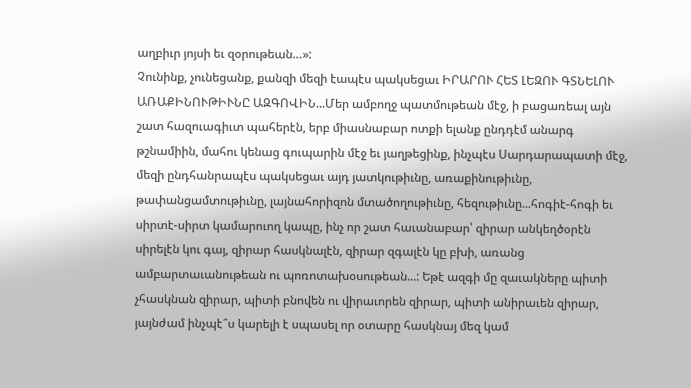աղբիւր յոյսի եւ զօրութեան…»:
Չունինք, չունեցանք, քանզի մեզի էապէս պակսեցաւ ԻՐԱՐՈՒ ՀԵՏ ԼԵԶՈՒ ԳՏՆԵԼՈՒ ԱՌԱՔԻՆՈՒԹԻՒՆԸ ԱԶԳՈՎԻՆ...Մեր ամբողջ պատմութեան մէջ, ի բացառեալ այն շատ հազուագիւտ պահերէն, երբ միասնաբար ոտքի ելանք ընդդէմ անարգ թշնամիին, մահու կենաց գուպարին մէջ եւ յաղթեցինք, ինչպէս Սարդարապատի մէջ, մեզի ընդհանրապէս պակսեցաւ այդ յատկութիւնը, առաքինութիւնը, թափանցամտութիւնը, լայնահորիզոն մտածողութիւնը, հեզութիւնը...հոգիէ-հոգի եւ սիրտէ-սիրտ կամարուող կապը, ինչ որ շատ հաւանաբար՝ զիրար անկեղծօրէն սիրելէն կու գայ, զիրար հասկնալէն, զիրար զգալէն կը բխի, առանց ամբարտաւանութեան ու պոռոտախօսութեան...: Եթէ ազգի մը զաւակները պիտի չհասկնան զիրար, պիտի բնովեն ու վիրաւորեն զիրար, պիտի անիրաւեն զիրար, յայնժամ ինչպէ՞ս կարելի է սպասել որ օտարը հասկնայ մեզ կամ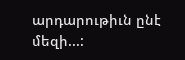արդարութիւն ընէ մեզի...: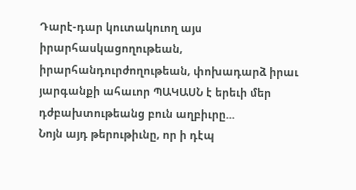Դարէ-դար կուտակուող այս իրարհասկացողութեան, իրարհանդուրժողութեան, փոխադարձ իրաւ յարգանքի ահաւոր ՊԱԿԱՍՆ է երեւի մեր դժբախտութեանց բուն աղբիւրը...
Նոյն այդ թերութիւնը, որ ի դէպ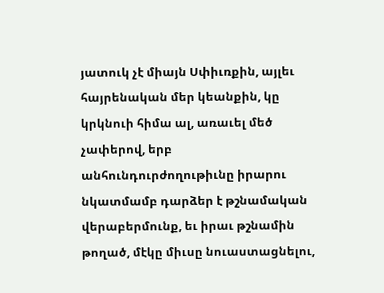յատուկ չէ միայն Սփիւռքին, այլեւ հայրենական մեր կեանքին, կը կրկնուի հիմա ալ, առաւել մեծ չափերով, երբ անհունդուրժողութիւնը իրարու նկատմամբ դարձեր է թշնամական վերաբերմունք, եւ իրաւ թշնամին թողած, մէկը միւսը նուաստացնելու,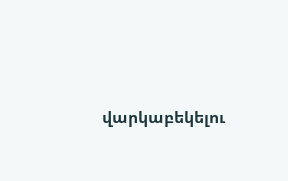վարկաբեկելու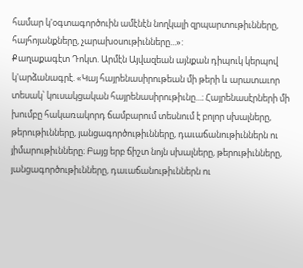համար կ'օգտագործուին ամէնէն նողկալի զրպարտութիւնները, հայհոյանքները, չարախօսութիւնները...»:
Քաղաքագէտ Դոկտ. Արմէն Այվազեան այնքան դիպուկ կերպով կ'արձանագրէ. «Կայ հայրենասիրութեան մի թերի և արատաւոր տեսակ՝ կուսակցական հայրենասիրութիւնը...։ Հայրենասէրների մի խումբը հակառակորդ ճամբարում տեսնում է բոլոր սխալները, թերութիւնները, յանցագործութիւնները, դաւաճանութիւններն ու յիմարութիւնները։ Բայց երբ ճիշտ նոյն սխալները, թերութիւնները, յանցագործութիւնները, դաւաճանութիւններն ու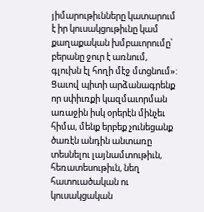յիմարութիւնները կատարում է իր կուսակցութիւնը կամ քաղաքական խմբաւորումը՝ բերանը ջուր է առնում, գլուխն էլ հողի մէջ մտցնում»:
Ցաւով պիտի արձանագրենք որ սփիւռքի կազմաւորման առաջին իսկ օրերէն մինչեւ հիմա, մենք երբեք չունեցանք ծառէն անդին անտառը տեսնելու լայնամտութիւն, հեռատեսութիւն, նեղ հատուածական ու կուսակցական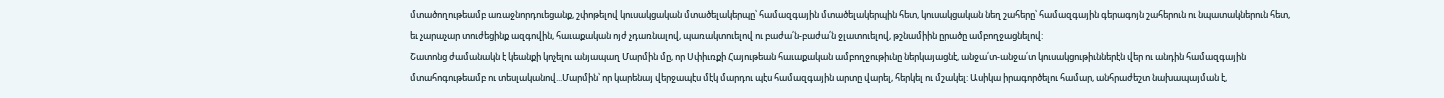մտածողութեամբ առաջնորդուեցանք, շփոթելով կուսակցական մտածելակերպը՝ համազգային մտածելակերպին հետ, կուսակցական նեղ շահերը՝ համազգային գերագոյն շահերուն ու նպատակներուն հետ, եւ չարաչար տուժեցինք ազգովին, հաւաքական ոյժ չդառնալով, պառակտուելով ու բաժա՛ն-բաժա՛ն ջլատուելով, թշնամիին ըրածը ամբողջացնելով:
Շատոնց ժամանակն է կեանքի կոչելու անյապաղ Մարմին մը, որ Սփիւռքի Հայութեան հաւաքական ամբողջութիւնը ներկայացնէ, անջա՛տ-անջա՛տ կուսակցութիւններէն վեր ու անդին համազգային մտահոգութեամբ ու տեսլականով...Մարմին՝ որ կարենայ վերջապէս մէկ մարդու պէս համազգային արտը վարել, հերկել ու մշակել: Ասիկա իրագործելու համար, անհրաժեշտ նախապայման է,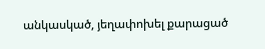անկասկած, յեղափոխել քարացած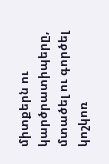միտքերն ու կարծրատիպերը, մտածել ու գործել կոշկոռ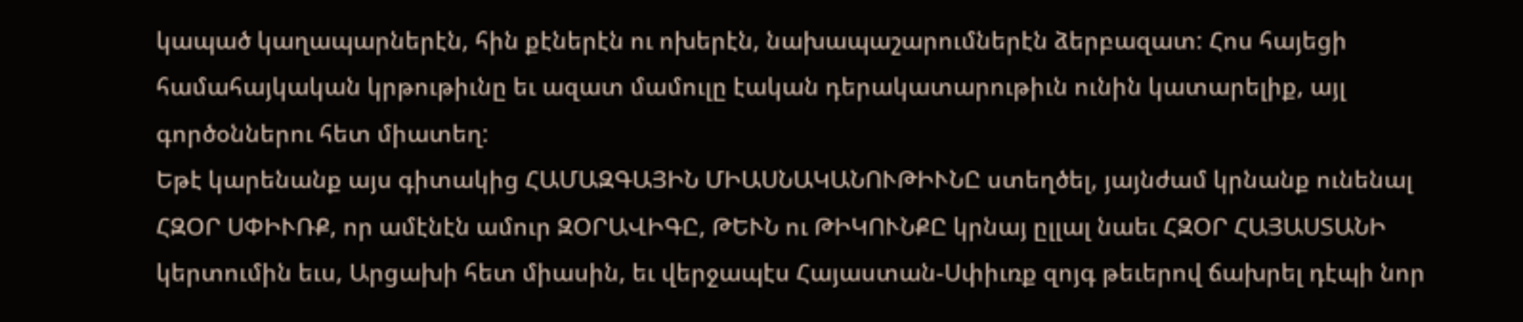կապած կաղապարներէն, հին քէներէն ու ոխերէն, նախապաշարումներէն ձերբազատ: Հոս հայեցի համահայկական կրթութիւնը եւ ազատ մամուլը էական դերակատարութիւն ունին կատարելիք, այլ գործօններու հետ միատեղ:
Եթէ կարենանք այս գիտակից ՀԱՄԱԶԳԱՅԻՆ ՄԻԱՍՆԱԿԱՆՈՒԹԻՒՆԸ ստեղծել, յայնժամ կրնանք ունենալ ՀԶՕՐ ՍՓԻՒՌՔ, որ ամէնէն ամուր ԶՕՐԱՎԻԳԸ, ԹԵՒՆ ու ԹԻԿՈՒՆՔԸ կրնայ ըլլալ նաեւ ՀԶՕՐ ՀԱՅԱՍՏԱՆԻ կերտումին եւս, Արցախի հետ միասին, եւ վերջապէս Հայաստան-Սփիւռք զոյգ թեւերով ճախրել դէպի նոր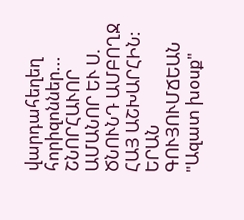վարդահեղեղ հորիզոններ...
ՇՆՈՐՀԱՒՈՐ ԱՄԱՆՈՐ ԵՒ Ս. ԾՆՈՒՆԴ ԱՄԲՈՂՋ ՀԱՅ ԱՇԽԱՐՀԻՆ:
ԵՐԱՆ ԳՈՒՅՈՒՄՃԵԱՆ
"Ազատ խօսք"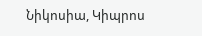Նիկոսիա, Կիպրոս